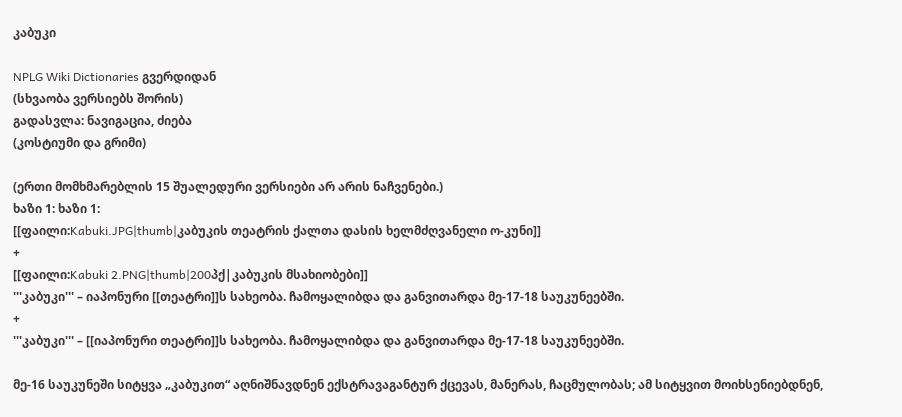კაბუკი

NPLG Wiki Dictionaries გვერდიდან
(სხვაობა ვერსიებს შორის)
გადასვლა: ნავიგაცია, ძიება
(კოსტიუმი და გრიმი)

(ერთი მომხმარებლის 15 შუალედური ვერსიები არ არის ნაჩვენები.)
ხაზი 1: ხაზი 1:
[[ფაილი:Kabuki.JPG|thumb|კაბუკის თეატრის ქალთა დასის ხელმძღვანელი ო-კუნი]]
+
[[ფაილი:Kabuki 2.PNG|thumb|200პქ|კაბუკის მსახიობები]]
'''კაბუკი''' – იაპონური [[თეატრი]]ს სახეობა. ჩამოყალიბდა და განვითარდა მე-17-18 საუკუნეებში.
+
'''კაბუკი''' – [[იაპონური თეატრი]]ს სახეობა. ჩამოყალიბდა და განვითარდა მე-17-18 საუკუნეებში.

მე-16 საუკუნეში სიტყვა „კაბუკით“ აღნიშნავდნენ ექსტრავაგანტურ ქცევას, მანერას, ჩაცმულობას; ამ სიტყვით მოიხსენიებდნენ,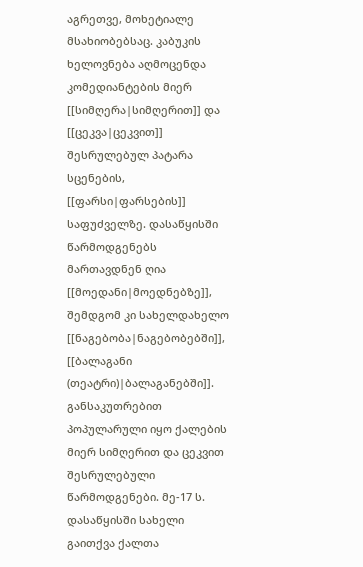აგრეთვე, მოხეტიალე მსახიობებსაც. კაბუკის ხელოვნება აღმოცენდა კომედიანტების მიერ [[სიმღერა|სიმღერით]] და [[ცეკვა|ცეკვით]] შესრულებულ პატარა სცენების, [[ფარსი|ფარსების]] საფუძველზე. დასაწყისში წარმოდგენებს მართავდნენ ღია [[მოედანი|მოედნებზე]], შემდგომ კი სახელდახელო [[ნაგებობა|ნაგებობებში]], [[ბალაგანი (თეატრი)|ბალაგანებში]]. განსაკუთრებით პოპულარული იყო ქალების მიერ სიმღერით და ცეკვით შესრულებული წარმოდგენები. მე-17 ს. დასაწყისში სახელი გაითქვა ქალთა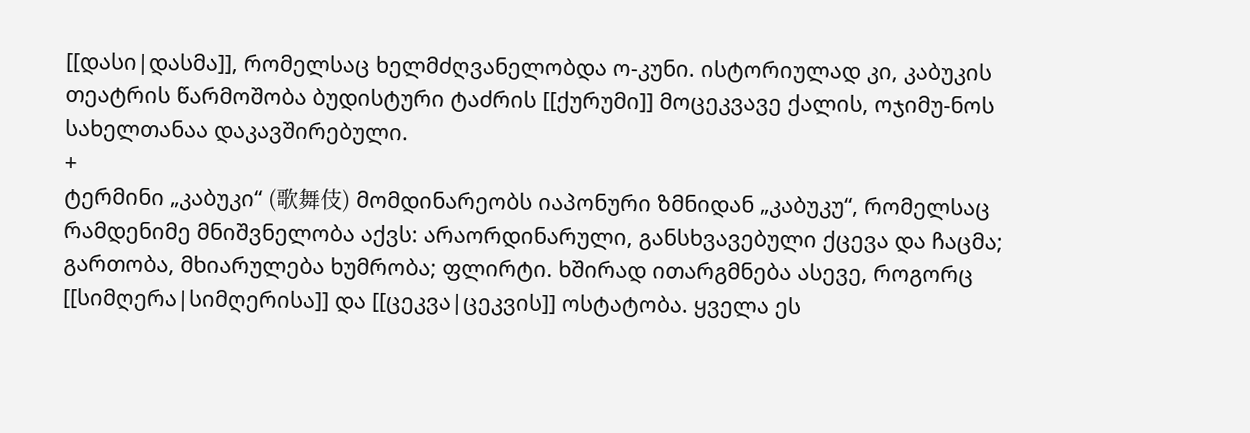[[დასი|დასმა]], რომელსაც ხელმძღვანელობდა ო-კუნი. ისტორიულად კი, კაბუკის თეატრის წარმოშობა ბუდისტური ტაძრის [[ქურუმი]] მოცეკვავე ქალის, ოჯიმუ-ნოს სახელთანაა დაკავშირებული.
+
ტერმინი „კაბუკი“ (歌舞伎) მომდინარეობს იაპონური ზმნიდან „კაბუკუ“, რომელსაც რამდენიმე მნიშვნელობა აქვს: არაორდინარული, განსხვავებული ქცევა და ჩაცმა; გართობა, მხიარულება ხუმრობა; ფლირტი. ხშირად ითარგმნება ასევე, როგორც [[სიმღერა|სიმღერისა]] და [[ცეკვა|ცეკვის]] ოსტატობა. ყველა ეს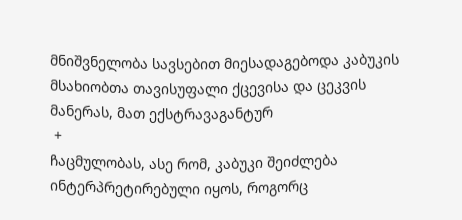მნიშვნელობა სავსებით მიესადაგებოდა კაბუკის მსახიობთა თავისუფალი ქცევისა და ცეკვის მანერას, მათ ექსტრავაგანტურ
 +
ჩაცმულობას, ასე რომ, კაბუკი შეიძლება ინტერპრეტირებული იყოს, როგორც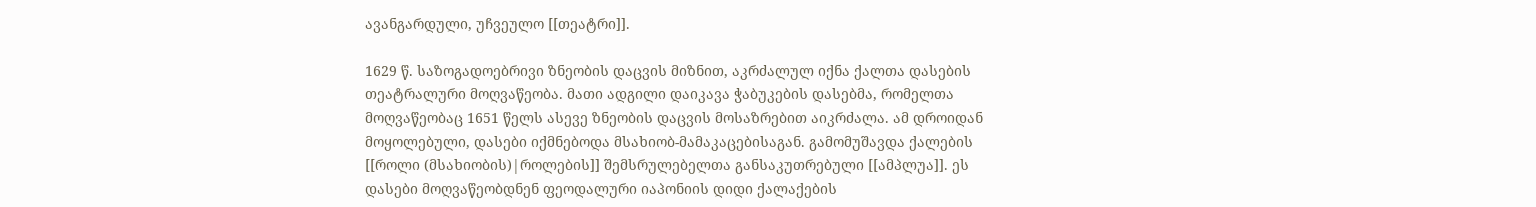ავანგარდული, უჩვეულო [[თეატრი]].

1629 წ. საზოგადოებრივი ზნეობის დაცვის მიზნით, აკრძალულ იქნა ქალთა დასების თეატრალური მოღვაწეობა. მათი ადგილი დაიკავა ჭაბუკების დასებმა, რომელთა მოღვაწეობაც 1651 წელს ასევე ზნეობის დაცვის მოსაზრებით აიკრძალა. ამ დროიდან მოყოლებული, დასები იქმნებოდა მსახიობ-მამაკაცებისაგან. გამომუშავდა ქალების [[როლი (მსახიობის)|როლების]] შემსრულებელთა განსაკუთრებული [[ამპლუა]]. ეს დასები მოღვაწეობდნენ ფეოდალური იაპონიის დიდი ქალაქების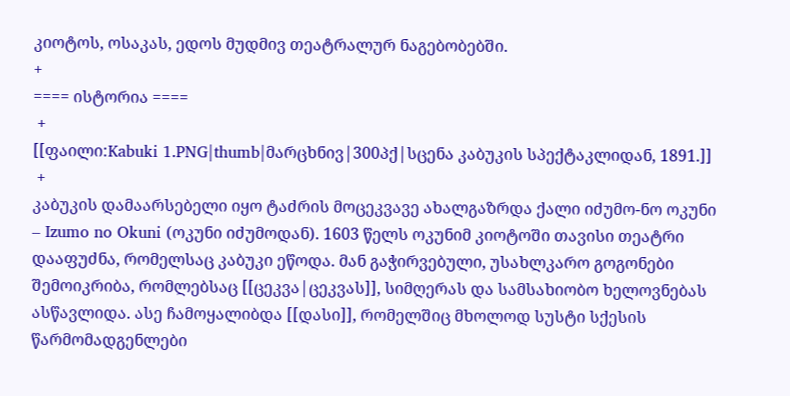კიოტოს, ოსაკას, ედოს მუდმივ თეატრალურ ნაგებობებში.
+
==== ისტორია ====
 +
[[ფაილი:Kabuki 1.PNG|thumb|მარცხნივ|300პქ|სცენა კაბუკის სპექტაკლიდან, 1891.]]
 +
კაბუკის დამაარსებელი იყო ტაძრის მოცეკვავე ახალგაზრდა ქალი იძუმო-ნო ოკუნი – Izumo no Okuni (ოკუნი იძუმოდან). 1603 წელს ოკუნიმ კიოტოში თავისი თეატრი დააფუძნა, რომელსაც კაბუკი ეწოდა. მან გაჭირვებული, უსახლკარო გოგონები შემოიკრიბა, რომლებსაც [[ცეკვა|ცეკვას]], სიმღერას და სამსახიობო ხელოვნებას ასწავლიდა. ასე ჩამოყალიბდა [[დასი]], რომელშიც მხოლოდ სუსტი სქესის წარმომადგენლები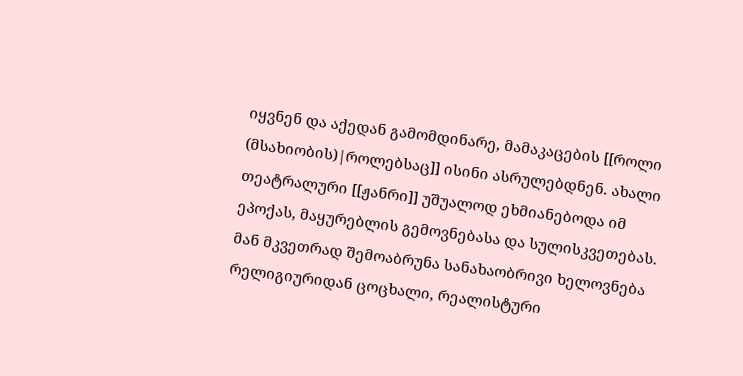იყვნენ და აქედან გამომდინარე, მამაკაცების [[როლი (მსახიობის)|როლებსაც]] ისინი ასრულებდნენ. ახალი თეატრალური [[ჟანრი]] უშუალოდ ეხმიანებოდა იმ ეპოქას, მაყურებლის გემოვნებასა და სულისკვეთებას. მან მკვეთრად შემოაბრუნა სანახაობრივი ხელოვნება რელიგიურიდან ცოცხალი, რეალისტური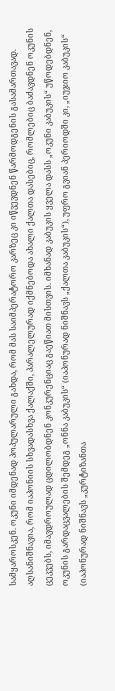სამყაროსკენ. ოკუნი იმდენად პოპულარული გახდა, რომ მას საიმპერატორო კარზეც კი იწვევდნენ წარმოდგენის გასამართავად. აღსანიშნავია, რომ იაპონიის სხვადასხვა ქალაქში, პარალელურად იქმნებოდა ახალი ქალთა დასებიც, რომლებიც ბაძავდნენ ოკუნის ცეკვებს, იმავდროულად ცდილობდნენ კონკურენციაც გაეწიათ მისთვის. იმხანად კაბუკის ყველა დასს „ოკუნი კაბუკის“ უწოდებდნენ, ოკუნის გარდაცვალების შემდეგ „ონნა კაბუკის“ (იაპონურად ნიშნავს „ქალთა კაბუკის“), უფრო გვიან პერიოდში კი, „იუჯიო კაბუკის“ (იაპონურად ნიშნავს „კურტიზანთა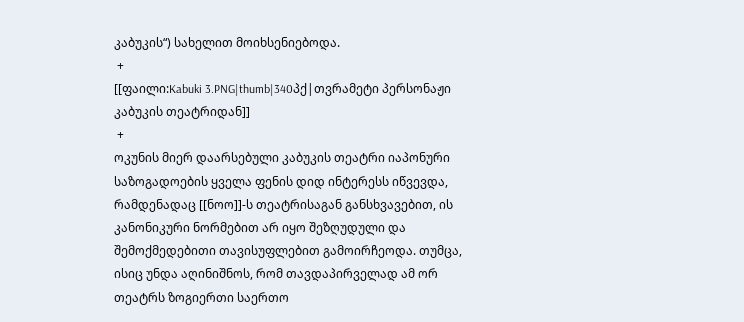კაბუკის“) სახელით მოიხსენიებოდა.
 +
[[ფაილი:Kabuki 3.PNG|thumb|340პქ|თვრამეტი პერსონაჟი კაბუკის თეატრიდან]]
 +
ოკუნის მიერ დაარსებული კაბუკის თეატრი იაპონური საზოგადოების ყველა ფენის დიდ ინტერესს იწვევდა, რამდენადაც [[ნოო]]-ს თეატრისაგან განსხვავებით, ის კანონიკური ნორმებით არ იყო შეზღუდული და შემოქმედებითი თავისუფლებით გამოირჩეოდა. თუმცა, ისიც უნდა აღინიშნოს, რომ თავდაპირველად ამ ორ თეატრს ზოგიერთი საერთო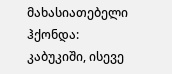მახასიათებელი ჰქონდა: კაბუკიში, ისევე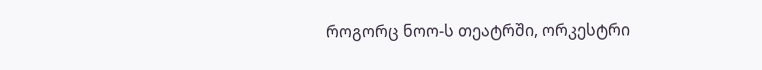როგორც ნოო-ს თეატრში, ორკესტრი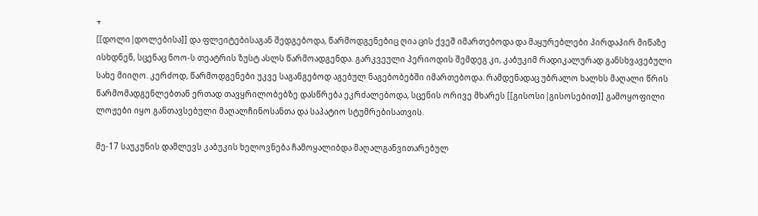+
[[დოლი|დოლებისა]] და ფლეიტებისაგან შედგებოდა, წარმოდგენებიც ღია ცის ქვეშ იმართებოდა და მაყურებლები პირდაპირ მიწაზე ისხდნენ, სცენაც ნოო-ს თეატრის ზუსტ ასლს წარმოადგენდა. გარკვეული პერიოდის შემდეგ კი, კაბუკიმ რადიკალურად განსხვავებული სახე მიიღო. კერძოდ, წარმოდგენები უკვე საგანგებოდ აგებულ ნაგებობებში იმართებოდა. რამდენადაც უბრალო ხალხს მაღალი წრის წარმომადგენლებთან ერთად თავყრილობებზე დასწრება ეკრძალებოდა, სცენის ორივე მხარეს [[გისოსი|გისოსებით]] გამოყოფილი ლოჟები იყო განთავსებული მაღალჩინოსანთა და საპატიო სტუმრებისათვის.

მე-17 საუკუნის დამლევს კაბუკის ხელოვნება ჩამოყალიბდა მაღალგანვითარებულ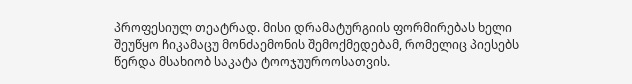პროფესიულ თეატრად. მისი დრამატურგიის ფორმირებას ხელი შეუწყო ჩიკამაცუ მონძაემონის შემოქმედებამ, რომელიც პიესებს წერდა მსახიობ საკატა ტოოჯუუროოსათვის.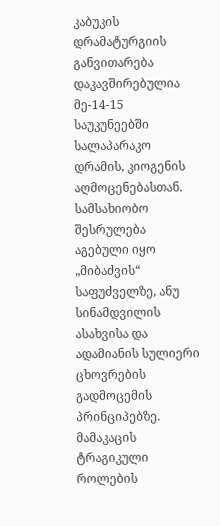კაბუკის დრამატურგიის განვითარება დაკავშირებულია მე-14-15 საუკუნეებში სალაპარაკო დრამის, კიოგენის აღმოცენებასთან. სამსახიობო შესრულება აგებული იყო „მიბაძვის“ საფუძველზე, ანუ სინამდვილის ასახვისა და ადამიანის სულიერი ცხოვრების გადმოცემის პრინციპებზე. მამაკაცის ტრაგიკული როლების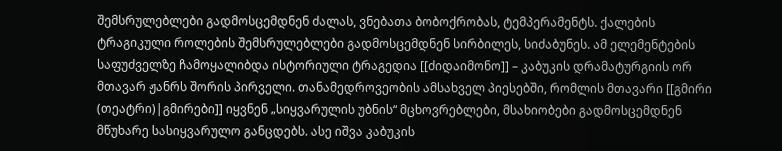შემსრულებლები გადმოსცემდნენ ძალას, ვნებათა ბობოქრობას, ტემპერამენტს. ქალების ტრაგიკული როლების შემსრულებლები გადმოსცემდნენ სირბილეს, სიძაბუნეს. ამ ელემენტების საფუძველზე ჩამოყალიბდა ისტორიული ტრაგედია [[ძიდაიმონო]] – კაბუკის დრამატურგიის ორ მთავარ ჟანრს შორის პირველი. თანამედროვეობის ამსახველ პიესებში, რომლის მთავარი [[გმირი (თეატრი)|გმირები]] იყვნენ „სიყვარულის უბნის“ მცხოვრებლები, მსახიობები გადმოსცემდნენ მწუხარე სასიყვარულო განცდებს. ასე იშვა კაბუკის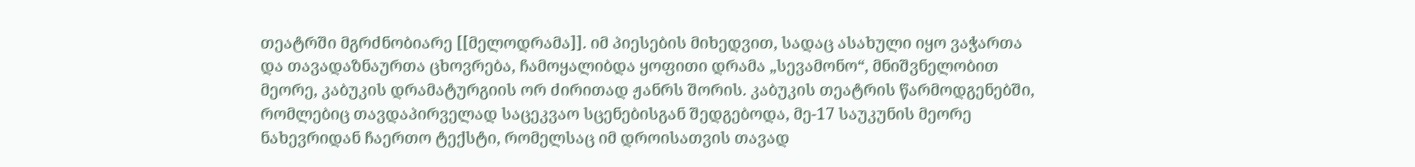თეატრში მგრძნობიარე [[მელოდრამა]]. იმ პიესების მიხედვით, სადაც ასახული იყო ვაჭართა და თავადაზნაურთა ცხოვრება, ჩამოყალიბდა ყოფითი დრამა „სევამონო“, მნიშვნელობით მეორე, კაბუკის დრამატურგიის ორ ძირითად ჟანრს შორის. კაბუკის თეატრის წარმოდგენებში, რომლებიც თავდაპირველად საცეკვაო სცენებისგან შედგებოდა, მე-17 საუკუნის მეორე ნახევრიდან ჩაერთო ტექსტი, რომელსაც იმ დროისათვის თავად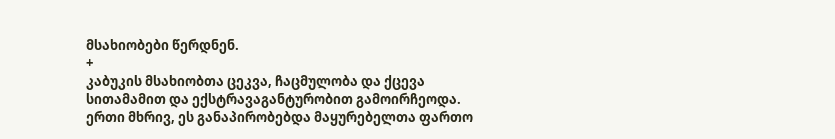მსახიობები წერდნენ.
+
კაბუკის მსახიობთა ცეკვა, ჩაცმულობა და ქცევა სითამამით და ექსტრავაგანტურობით გამოირჩეოდა. ერთი მხრივ, ეს განაპირობებდა მაყურებელთა ფართო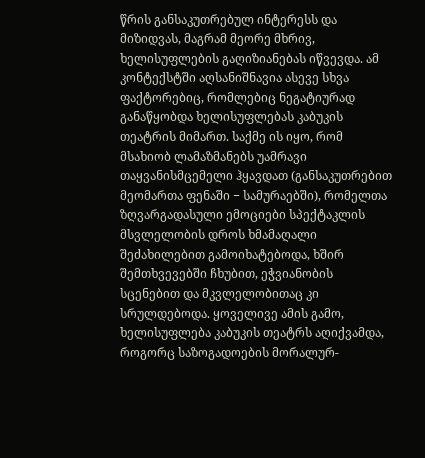წრის განსაკუთრებულ ინტერესს და მიზიდვას, მაგრამ მეორე მხრივ, ხელისუფლების გაღიზიანებას იწვევდა. ამ კონტექსტში აღსანიშნავია ასევე სხვა ფაქტორებიც, რომლებიც ნეგატიურად განაწყობდა ხელისუფლებას კაბუკის თეატრის მიმართ. საქმე ის იყო, რომ მსახიობ ლამაზმანებს უამრავი თაყვანისმცემელი ჰყავდათ (განსაკუთრებით მეომართა ფენაში − სამურაებში), რომელთა ზღვარგადასული ემოციები სპექტაკლის მსვლელობის დროს ხმამაღალი შეძახილებით გამოიხატებოდა, ხშირ შემთხვევებში ჩხუბით, ეჭვიანობის სცენებით და მკვლელობითაც კი სრულდებოდა. ყოველივე ამის გამო, ხელისუფლება კაბუკის თეატრს აღიქვამდა, როგორც საზოგადოების მორალურ-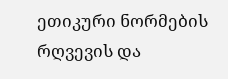ეთიკური ნორმების რღვევის და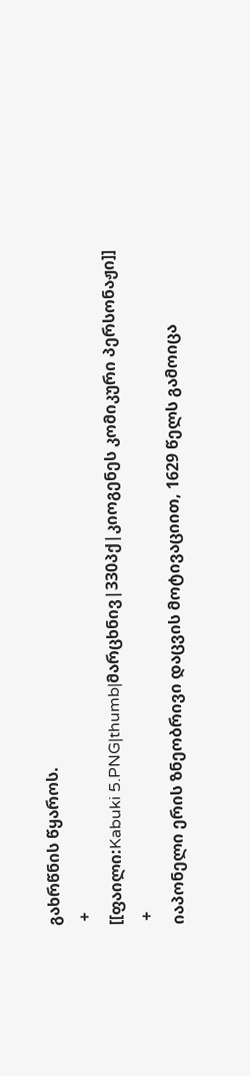გახრწნის წყაროს.
 +
[[ფაილი:Kabuki 5.PNG|thumb|მარცხნივ|330პქ|კიოგენეს კომიკური პერსონაჟი]]
 +
იაპონელი ერის ზნეობრივი დაცვის მოტივაციით, 1629 წელს გამოიცა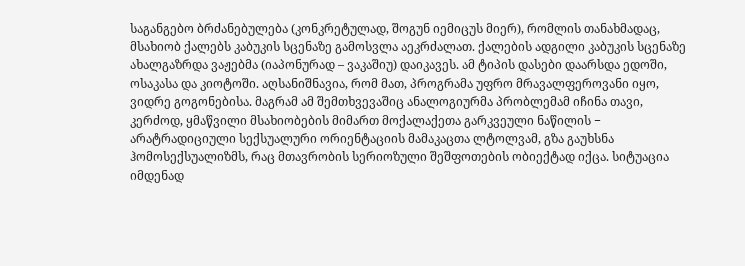საგანგებო ბრძანებულება (კონკრეტულად, შოგუნ იემიცუს მიერ), რომლის თანახმადაც, მსახიობ ქალებს კაბუკის სცენაზე გამოსვლა აეკრძალათ. ქალების ადგილი კაბუკის სცენაზე ახალგაზრდა ვაჟებმა (იაპონურად – ვაკაშიუ) დაიკავეს. ამ ტიპის დასები დაარსდა ედოში, ოსაკასა და კიოტოში. აღსანიშნავია, რომ მათ, პროგრამა უფრო მრავალფეროვანი იყო, ვიდრე გოგონებისა. მაგრამ ამ შემთხვევაშიც ანალოგიურმა პრობლემამ იჩინა თავი, კერძოდ, ყმაწვილი მსახიობების მიმართ მოქალაქეთა გარკვეული ნაწილის − არატრადიციული სექსუალური ორიენტაციის მამაკაცთა ლტოლვამ, გზა გაუხსნა ჰომოსექსუალიზმს, რაც მთავრობის სერიოზული შეშფოთების ობიექტად იქცა. სიტუაცია იმდენად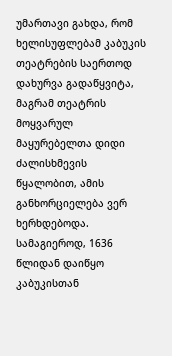უმართავი გახდა, რომ ხელისუფლებამ კაბუკის თეატრების საერთოდ დახურვა გადაწყვიტა, მაგრამ თეატრის მოყვარულ მაყურებელთა დიდი ძალისხმევის წყალობით, ამის განხორციელება ვერ ხერხდებოდა. სამაგიეროდ, 1636 წლიდან დაიწყო კაბუკისთან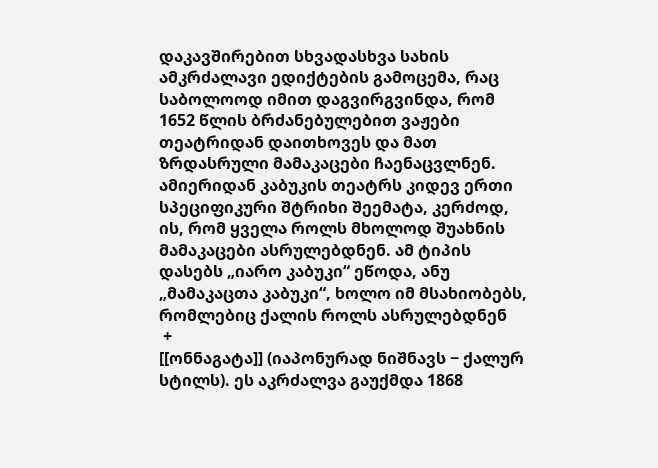დაკავშირებით სხვადასხვა სახის ამკრძალავი ედიქტების გამოცემა, რაც საბოლოოდ იმით დაგვირგვინდა, რომ 1652 წლის ბრძანებულებით ვაჟები თეატრიდან დაითხოვეს და მათ ზრდასრული მამაკაცები ჩაენაცვლნენ. ამიერიდან კაბუკის თეატრს კიდევ ერთი სპეციფიკური შტრიხი შეემატა, კერძოდ, ის, რომ ყველა როლს მხოლოდ შუახნის მამაკაცები ასრულებდნენ. ამ ტიპის დასებს „იარო კაბუკი“ ეწოდა, ანუ „მამაკაცთა კაბუკი“, ხოლო იმ მსახიობებს, რომლებიც ქალის როლს ასრულებდნენ
 +
[[ონნაგატა]] (იაპონურად ნიშნავს − ქალურ სტილს). ეს აკრძალვა გაუქმდა 1868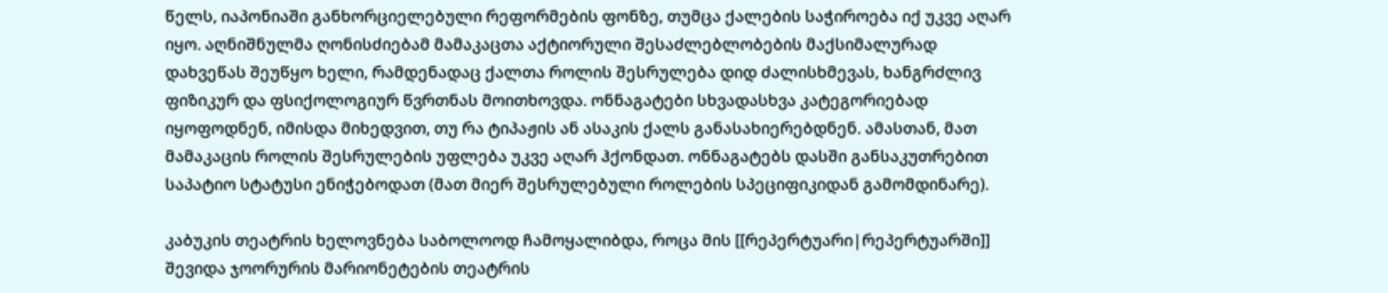წელს, იაპონიაში განხორციელებული რეფორმების ფონზე, თუმცა ქალების საჭიროება იქ უკვე აღარ იყო. აღნიშნულმა ღონისძიებამ მამაკაცთა აქტიორული შესაძლებლობების მაქსიმალურად დახვეწას შეუწყო ხელი, რამდენადაც ქალთა როლის შესრულება დიდ ძალისხმევას, ხანგრძლივ ფიზიკურ და ფსიქოლოგიურ წვრთნას მოითხოვდა. ონნაგატები სხვადასხვა კატეგორიებად იყოფოდნენ, იმისდა მიხედვით, თუ რა ტიპაჟის ან ასაკის ქალს განასახიერებდნენ. ამასთან, მათ მამაკაცის როლის შესრულების უფლება უკვე აღარ ჰქონდათ. ონნაგატებს დასში განსაკუთრებით საპატიო სტატუსი ენიჭებოდათ (მათ მიერ შესრულებული როლების სპეციფიკიდან გამომდინარე).

კაბუკის თეატრის ხელოვნება საბოლოოდ ჩამოყალიბდა, როცა მის [[რეპერტუარი|რეპერტუარში]] შევიდა ჯოორურის მარიონეტების თეატრის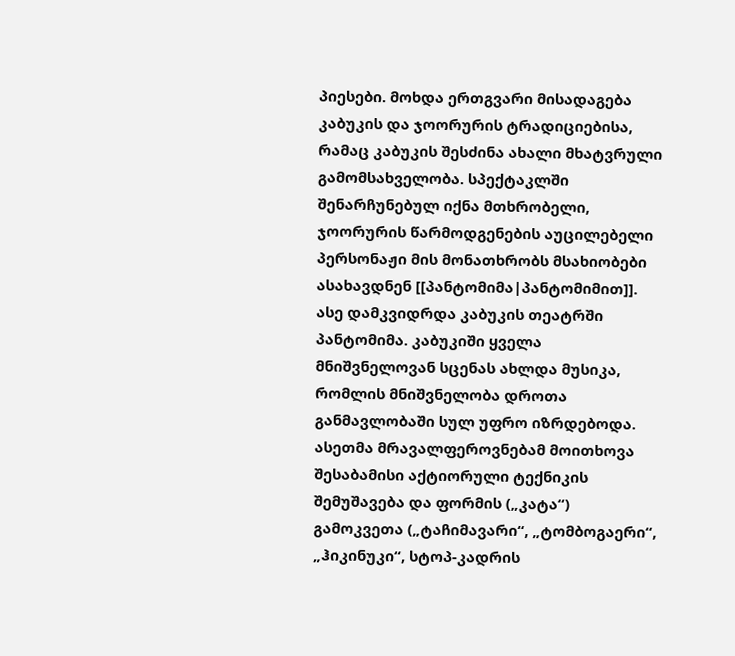პიესები. მოხდა ერთგვარი მისადაგება კაბუკის და ჯოორურის ტრადიციებისა, რამაც კაბუკის შესძინა ახალი მხატვრული გამომსახველობა. სპექტაკლში შენარჩუნებულ იქნა მთხრობელი, ჯოორურის წარმოდგენების აუცილებელი პერსონაჟი მის მონათხრობს მსახიობები ასახავდნენ [[პანტომიმა|პანტომიმით]]. ასე დამკვიდრდა კაბუკის თეატრში პანტომიმა. კაბუკიში ყველა მნიშვნელოვან სცენას ახლდა მუსიკა, რომლის მნიშვნელობა დროთა განმავლობაში სულ უფრო იზრდებოდა. ასეთმა მრავალფეროვნებამ მოითხოვა შესაბამისი აქტიორული ტექნიკის შემუშავება და ფორმის („კატა“) გამოკვეთა („ტაჩიმავარი“, „ტომბოგაერი“, „ჰიკინუკი“, სტოპ-კადრის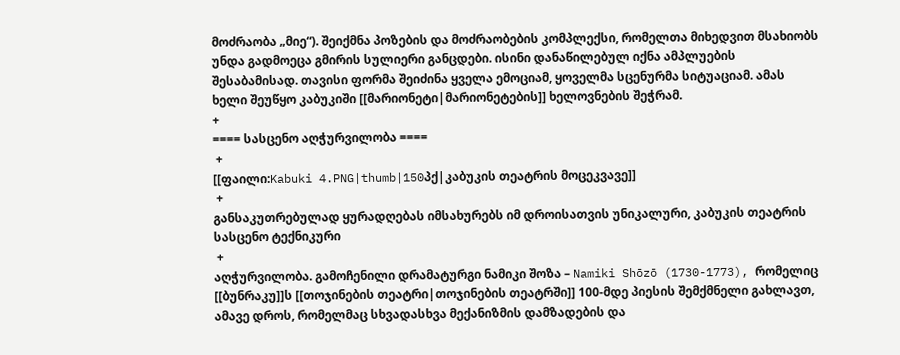მოძრაობა „მიე“). შეიქმნა პოზების და მოძრაობების კომპლექსი, რომელთა მიხედვით მსახიობს უნდა გადმოეცა გმირის სულიერი განცდები. ისინი დანაწილებულ იქნა ამპლუების შესაბამისად. თავისი ფორმა შეიძინა ყველა ემოციამ, ყოველმა სცენურმა სიტუაციამ. ამას ხელი შეუწყო კაბუკიში [[მარიონეტი|მარიონეტების]] ხელოვნების შეჭრამ.
+
==== სასცენო აღჭურვილობა ====
 +
[[ფაილი:Kabuki 4.PNG|thumb|150პქ|კაბუკის თეატრის მოცეკვავე]]
 +
განსაკუთრებულად ყურადღებას იმსახურებს იმ დროისათვის უნიკალური, კაბუკის თეატრის სასცენო ტექნიკური
 +
აღჭურვილობა. გამოჩენილი დრამატურგი ნამიკი შოზა – Namiki Shōzō (1730-1773), რომელიც [[ბუნრაკუ]]ს [[თოჯინების თეატრი|თოჯინების თეატრში]] 100-მდე პიესის შემქმნელი გახლავთ, ამავე დროს, რომელმაც სხვადასხვა მექანიზმის დამზადების და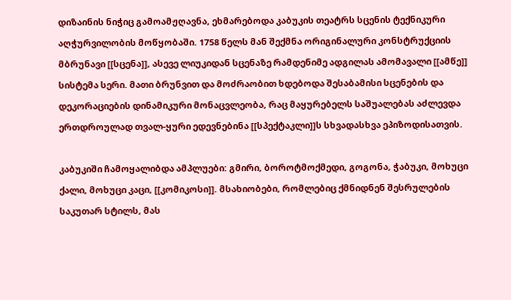დიზაინის ნიჭიც გამოამჟღავნა, ეხმარებოდა კაბუკის თეატრს სცენის ტექნიკური აღჭურვილობის მოწყობაში. 1758 წელს მან შექმნა ორიგინალური კონსტრუქციის მბრუნავი [[სცენა]], ასევე ლიუკიდან სცენაზე რამდენიმე ადგილას ამომავალი [[ამწე]] სისტემა სერი. მათი ბრუნვით და მოძრაობით ხდებოდა შესაბამისი სცენების და დეკორაციების დინამიკური მონაცვლეობა, რაც მაყურებელს საშუალებას აძლევდა ერთდროულად თვალ-ყური ედევნებინა [[სპექტაკლი]]ს სხვადასხვა ეპიზოდისათვის.

კაბუკიში ჩამოყალიბდა ამპლუები: გმირი, ბოროტმოქმედი, გოგონა, ჭაბუკი, მოხუცი ქალი, მოხუცი კაცი, [[კომიკოსი]]. მსახიობები, რომლებიც ქმნიდნენ შესრულების საკუთარ სტილს, მას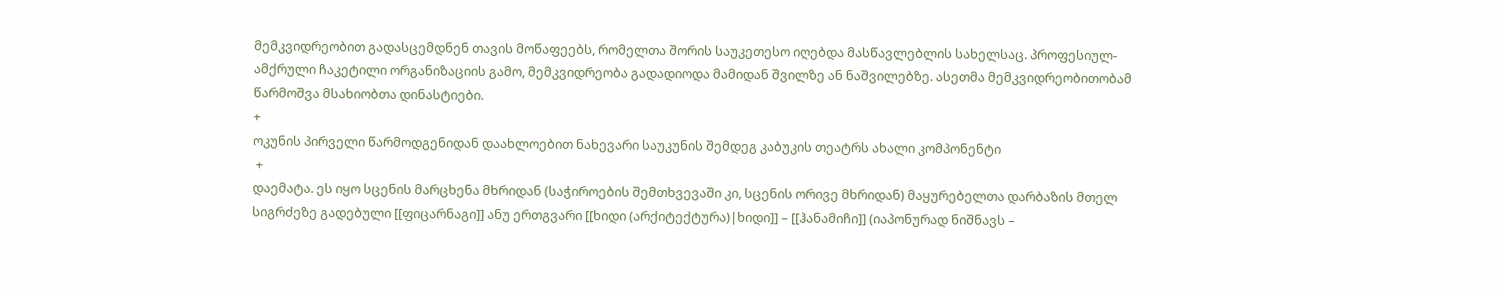მემკვიდრეობით გადასცემდნენ თავის მოწაფეებს, რომელთა შორის საუკეთესო იღებდა მასწავლებლის სახელსაც. პროფესიულ-ამქრული ჩაკეტილი ორგანიზაციის გამო, მემკვიდრეობა გადადიოდა მამიდან შვილზე ან ნაშვილებზე. ასეთმა მემკვიდრეობითობამ წარმოშვა მსახიობთა დინასტიები.
+
ოკუნის პირველი წარმოდგენიდან დაახლოებით ნახევარი საუკუნის შემდეგ კაბუკის თეატრს ახალი კომპონენტი
 +
დაემატა. ეს იყო სცენის მარცხენა მხრიდან (საჭიროების შემთხვევაში კი, სცენის ორივე მხრიდან) მაყურებელთა დარბაზის მთელ სიგრძეზე გადებული [[ფიცარნაგი]] ანუ ერთგვარი [[ხიდი (არქიტექტურა)|ხიდი]] – [[ჰანამიჩი]] (იაპონურად ნიშნავს –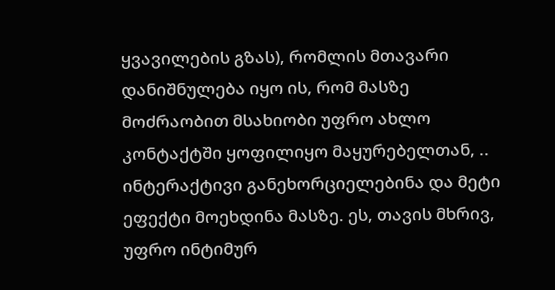ყვავილების გზას), რომლის მთავარი დანიშნულება იყო ის, რომ მასზე მოძრაობით მსახიობი უფრო ახლო კონტაქტში ყოფილიყო მაყურებელთან, .. ინტერაქტივი განეხორციელებინა და მეტი ეფექტი მოეხდინა მასზე. ეს, თავის მხრივ, უფრო ინტიმურ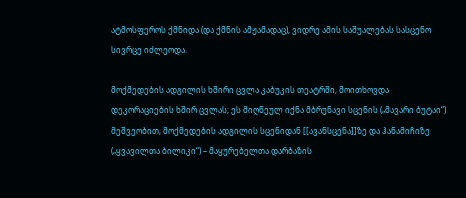ატმოსფეროს ქმნიდა (და ქმნის ამჟამადაც), ვიდრე ამის საშუალებას სასცენო სივრცე იძლეოდა.

მოქმედების ადგილის ხშირი ცვლა კაბუკის თეატრში, მოითხოვდა დეკორაციების ხშირ ცვლას; ეს მიღწეულ იქნა მბრუნავი სცენის („მავარი ბუტაი“) მეშვეობით, მოქმედების ადგილის სცენიდან [[ავანსცენა]]ზე და ჰანამიჩიზე („ყვავილთა ბილიკი“) – მაყურებელთა დარბაზის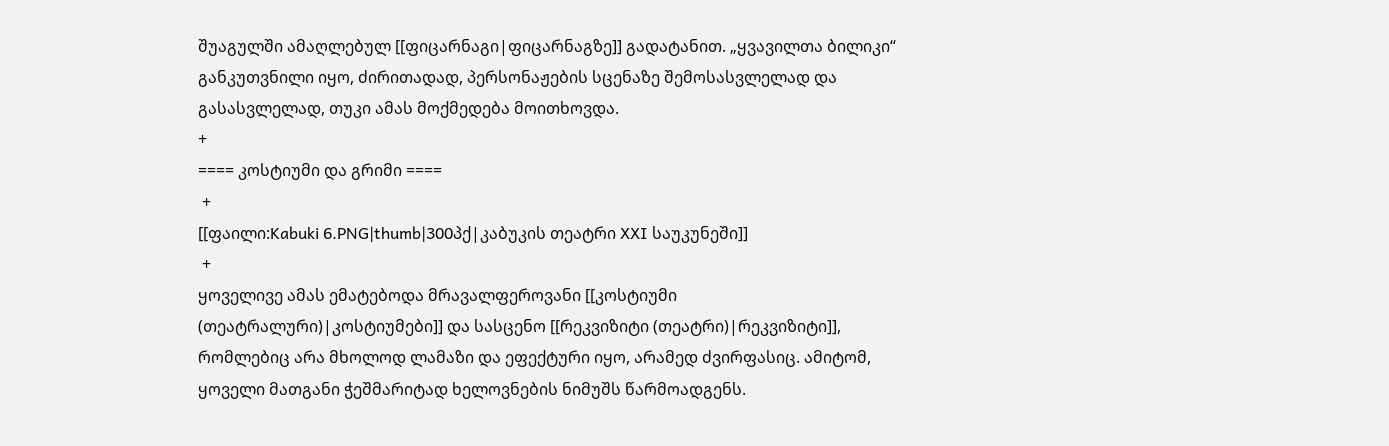შუაგულში ამაღლებულ [[ფიცარნაგი|ფიცარნაგზე]] გადატანით. „ყვავილთა ბილიკი“ განკუთვნილი იყო, ძირითადად, პერსონაჟების სცენაზე შემოსასვლელად და გასასვლელად, თუკი ამას მოქმედება მოითხოვდა.
+
==== კოსტიუმი და გრიმი ====
 +
[[ფაილი:Kabuki 6.PNG|thumb|300პქ|კაბუკის თეატრი XXI საუკუნეში]]
 +
ყოველივე ამას ემატებოდა მრავალფეროვანი [[კოსტიუმი (თეატრალური)|კოსტიუმები]] და სასცენო [[რეკვიზიტი (თეატრი)|რეკვიზიტი]], რომლებიც არა მხოლოდ ლამაზი და ეფექტური იყო, არამედ ძვირფასიც. ამიტომ, ყოველი მათგანი ჭეშმარიტად ხელოვნების ნიმუშს წარმოადგენს.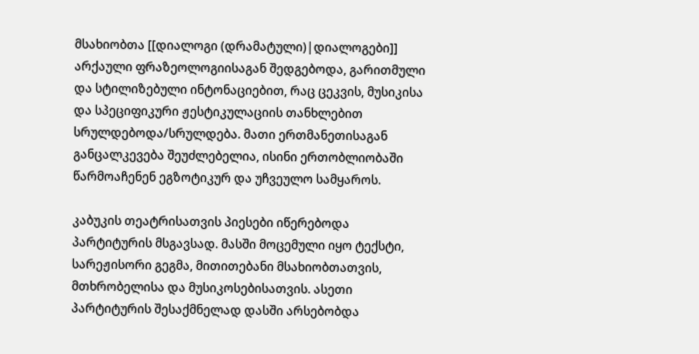მსახიობთა [[დიალოგი (დრამატული)|დიალოგები]] არქაული ფრაზეოლოგიისაგან შედგებოდა, გარითმული და სტილიზებული ინტონაციებით, რაც ცეკვის, მუსიკისა და სპეციფიკური ჟესტიკულაციის თანხლებით სრულდებოდა/სრულდება. მათი ერთმანეთისაგან განცალკევება შეუძლებელია, ისინი ერთობლიობაში წარმოაჩენენ ეგზოტიკურ და უჩვეულო სამყაროს.

კაბუკის თეატრისათვის პიესები იწერებოდა პარტიტურის მსგავსად. მასში მოცემული იყო ტექსტი, სარეჟისორი გეგმა, მითითებანი მსახიობთათვის, მთხრობელისა და მუსიკოსებისათვის. ასეთი პარტიტურის შესაქმნელად დასში არსებობდა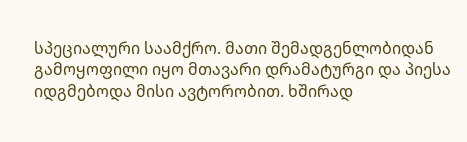სპეციალური საამქრო. მათი შემადგენლობიდან გამოყოფილი იყო მთავარი დრამატურგი და პიესა იდგმებოდა მისი ავტორობით. ხშირად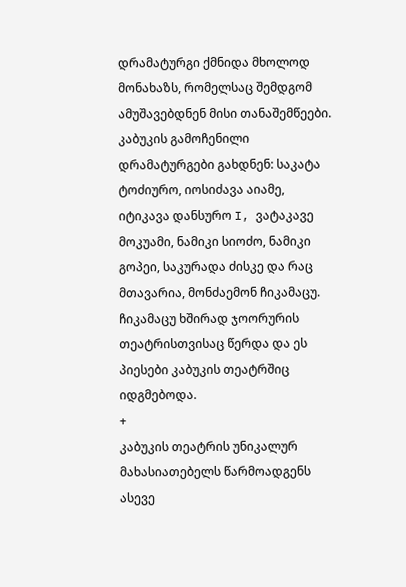დრამატურგი ქმნიდა მხოლოდ მონახაზს, რომელსაც შემდგომ ამუშავებდნენ მისი თანაშემწეები. კაბუკის გამოჩენილი დრამატურგები გახდნენ: საკატა ტოძიურო, იოსიძავა აიამე, იტიკავა დანსურო I, ვატაკავე მოკუამი, ნამიკი სიოძო, ნამიკი გოპეი, საკურადა ძისკე და რაც მთავარია, მონძაემონ ჩიკამაცუ. ჩიკამაცუ ხშირად ჯოორურის თეატრისთვისაც წერდა და ეს პიესები კაბუკის თეატრშიც იდგმებოდა.
+
კაბუკის თეატრის უნიკალურ მახასიათებელს წარმოადგენს ასევე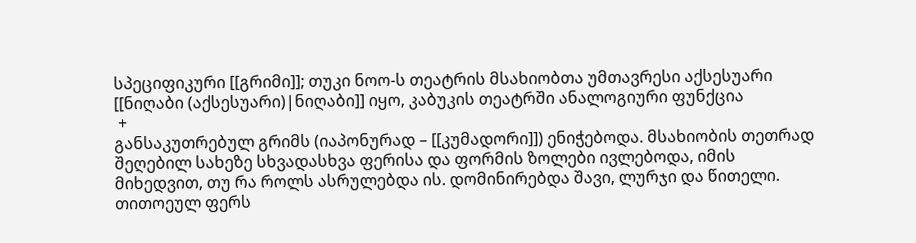სპეციფიკური [[გრიმი]]; თუკი ნოო-ს თეატრის მსახიობთა უმთავრესი აქსესუარი [[ნიღაბი (აქსესუარი)|ნიღაბი]] იყო, კაბუკის თეატრში ანალოგიური ფუნქცია
 +
განსაკუთრებულ გრიმს (იაპონურად – [[კუმადორი]]) ენიჭებოდა. მსახიობის თეთრად შეღებილ სახეზე სხვადასხვა ფერისა და ფორმის ზოლები ივლებოდა, იმის მიხედვით, თუ რა როლს ასრულებდა ის. დომინირებდა შავი, ლურჯი და წითელი. თითოეულ ფერს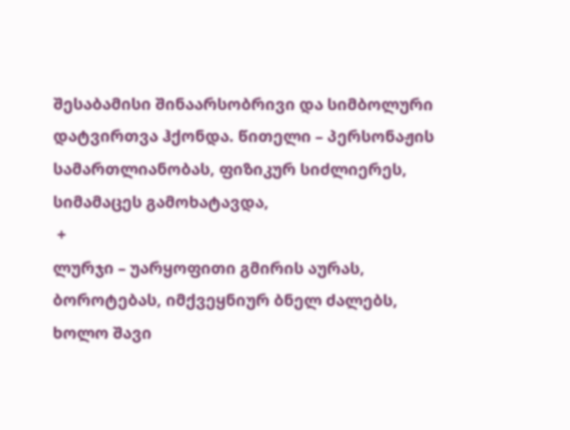შესაბამისი შინაარსობრივი და სიმბოლური დატვირთვა ჰქონდა. წითელი – პერსონაჟის სამართლიანობას, ფიზიკურ სიძლიერეს, სიმამაცეს გამოხატავდა,
 +
ლურჯი – უარყოფითი გმირის აურას, ბოროტებას, იმქვეყნიურ ბნელ ძალებს, ხოლო შავი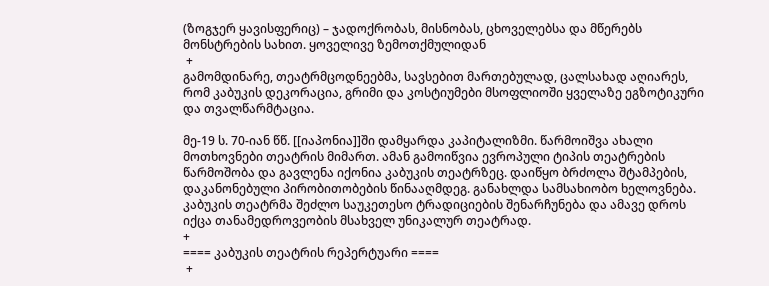(ზოგჯერ ყავისფერიც) – ჯადოქრობას, მისნობას, ცხოველებსა და მწერებს მონსტრების სახით. ყოველივე ზემოთქმულიდან
 +
გამომდინარე, თეატრმცოდნეებმა, სავსებით მართებულად, ცალსახად აღიარეს, რომ კაბუკის დეკორაცია, გრიმი და კოსტიუმები მსოფლიოში ყველაზე ეგზოტიკური და თვალწარმტაცია.

მე-19 ს. 70-იან წწ. [[იაპონია]]ში დამყარდა კაპიტალიზმი. წარმოიშვა ახალი მოთხოვნები თეატრის მიმართ. ამან გამოიწვია ევროპული ტიპის თეატრების წარმოშობა და გავლენა იქონია კაბუკის თეატრზეც. დაიწყო ბრძოლა შტამპების, დაკანონებული პირობითობების წინააღმდეგ. განახლდა სამსახიობო ხელოვნება. კაბუკის თეატრმა შეძლო საუკეთესო ტრადიციების შენარჩუნება და ამავე დროს იქცა თანამედროვეობის მსახველ უნიკალურ თეატრად.
+
==== კაბუკის თეატრის რეპერტუარი ====
 +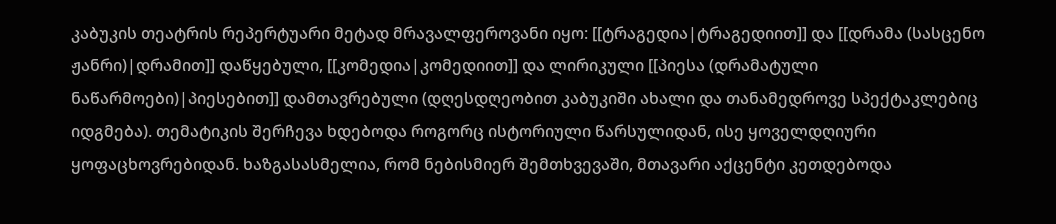კაბუკის თეატრის რეპერტუარი მეტად მრავალფეროვანი იყო: [[ტრაგედია|ტრაგედიით]] და [[დრამა (სასცენო ჟანრი)|დრამით]] დაწყებული, [[კომედია|კომედიით]] და ლირიკული [[პიესა (დრამატული ნაწარმოები)|პიესებით]] დამთავრებული (დღესდღეობით კაბუკიში ახალი და თანამედროვე სპექტაკლებიც იდგმება). თემატიკის შერჩევა ხდებოდა როგორც ისტორიული წარსულიდან, ისე ყოველდღიური ყოფაცხოვრებიდან. ხაზგასასმელია, რომ ნებისმიერ შემთხვევაში, მთავარი აქცენტი კეთდებოდა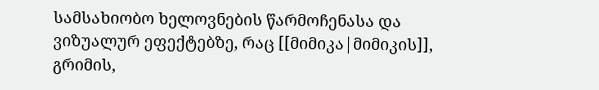სამსახიობო ხელოვნების წარმოჩენასა და ვიზუალურ ეფექტებზე, რაც [[მიმიკა|მიმიკის]], გრიმის,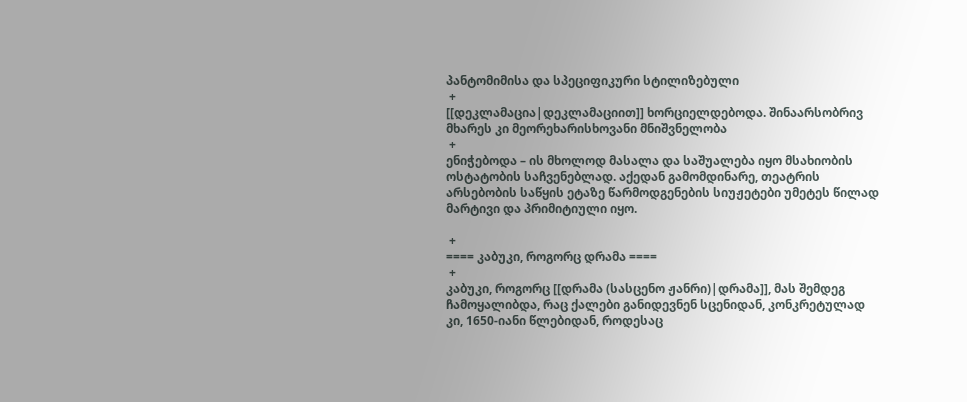პანტომიმისა და სპეციფიკური სტილიზებული
 +
[[დეკლამაცია|დეკლამაციით]] ხორციელდებოდა. შინაარსობრივ მხარეს კი მეორეხარისხოვანი მნიშვნელობა
 +
ენიჭებოდა – ის მხოლოდ მასალა და საშუალება იყო მსახიობის ოსტატობის საჩვენებლად. აქედან გამომდინარე, თეატრის არსებობის საწყის ეტაზე წარმოდგენების სიუჟეტები უმეტეს წილად მარტივი და პრიმიტიული იყო.

 +
==== კაბუკი, როგორც დრამა ====
 +
კაბუკი, როგორც [[დრამა (სასცენო ჟანრი)|დრამა]], მას შემდეგ ჩამოყალიბდა, რაც ქალები განიდევნენ სცენიდან, კონკრეტულად კი, 1650-იანი წლებიდან, როდესაც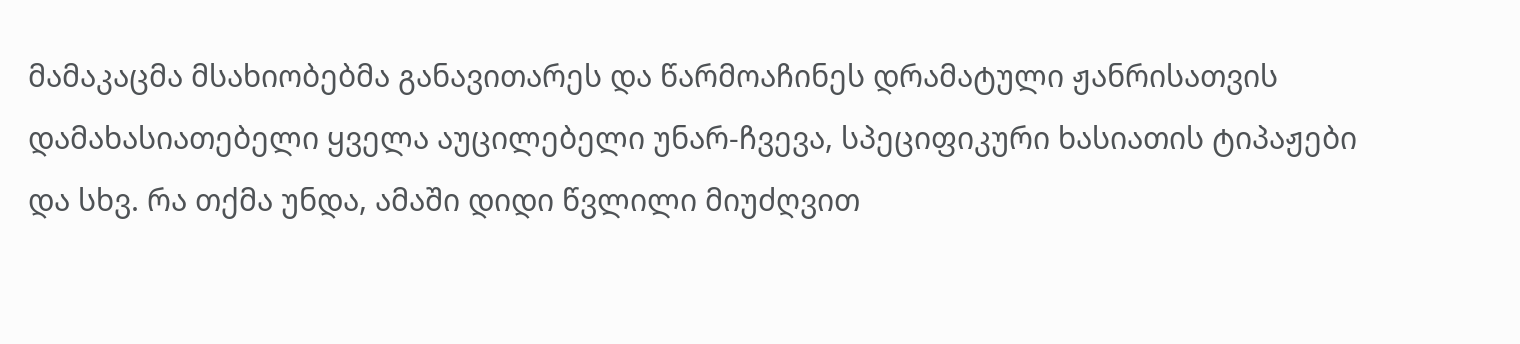მამაკაცმა მსახიობებმა განავითარეს და წარმოაჩინეს დრამატული ჟანრისათვის დამახასიათებელი ყველა აუცილებელი უნარ-ჩვევა, სპეციფიკური ხასიათის ტიპაჟები და სხვ. რა თქმა უნდა, ამაში დიდი წვლილი მიუძღვით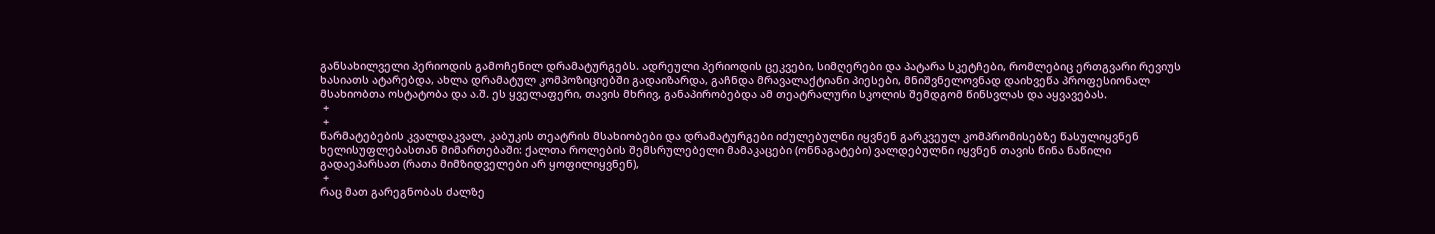განსახილველი პერიოდის გამოჩენილ დრამატურგებს. ადრეული პერიოდის ცეკვები, სიმღერები და პატარა სკეტჩები, რომლებიც ერთგვარი რევიუს ხასიათს ატარებდა, ახლა დრამატულ კომპოზიციებში გადაიზარდა, გაჩნდა მრავალაქტიანი პიესები, მნიშვნელოვნად დაიხვეწა პროფესიონალ მსახიობთა ოსტატობა და ა.შ. ეს ყველაფერი, თავის მხრივ, განაპირობებდა ამ თეატრალური სკოლის შემდგომ წინსვლას და აყვავებას.
 +
 +
წარმატებების კვალდაკვალ, კაბუკის თეატრის მსახიობები და დრამატურგები იძულებულნი იყვნენ გარკვეულ კომპრომისებზე წასულიყვნენ ხელისუფლებასთან მიმართებაში: ქალთა როლების შემსრულებელი მამაკაცები (ონნაგატები) ვალდებულნი იყვნენ თავის წინა ნაწილი გადაეპარსათ (რათა მიმზიდველები არ ყოფილიყვნენ),
 +
რაც მათ გარეგნობას ძალზე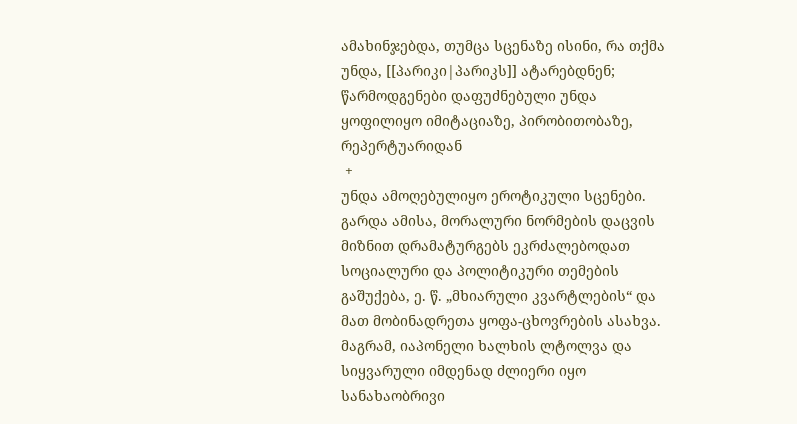ამახინჯებდა, თუმცა სცენაზე ისინი, რა თქმა უნდა, [[პარიკი|პარიკს]] ატარებდნენ; წარმოდგენები დაფუძნებული უნდა ყოფილიყო იმიტაციაზე, პირობითობაზე, რეპერტუარიდან
 +
უნდა ამოღებულიყო ეროტიკული სცენები. გარდა ამისა, მორალური ნორმების დაცვის მიზნით დრამატურგებს ეკრძალებოდათ სოციალური და პოლიტიკური თემების გაშუქება, ე. წ. „მხიარული კვარტლების“ და მათ მობინადრეთა ყოფა-ცხოვრების ასახვა. მაგრამ, იაპონელი ხალხის ლტოლვა და სიყვარული იმდენად ძლიერი იყო სანახაობრივი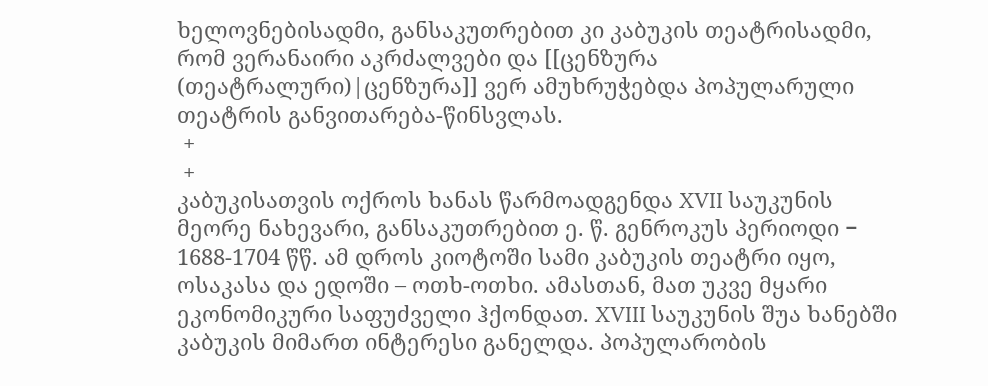ხელოვნებისადმი, განსაკუთრებით კი კაბუკის თეატრისადმი, რომ ვერანაირი აკრძალვები და [[ცენზურა (თეატრალური)|ცენზურა]] ვერ ამუხრუჭებდა პოპულარული თეატრის განვითარება-წინსვლას.
 +
 +
კაბუკისათვის ოქროს ხანას წარმოადგენდა XVII საუკუნის მეორე ნახევარი, განსაკუთრებით ე. წ. გენროკუს პერიოდი − 1688-1704 წწ. ამ დროს კიოტოში სამი კაბუკის თეატრი იყო, ოსაკასა და ედოში – ოთხ-ოთხი. ამასთან, მათ უკვე მყარი ეკონომიკური საფუძველი ჰქონდათ. XVIII საუკუნის შუა ხანებში კაბუკის მიმართ ინტერესი განელდა. პოპულარობის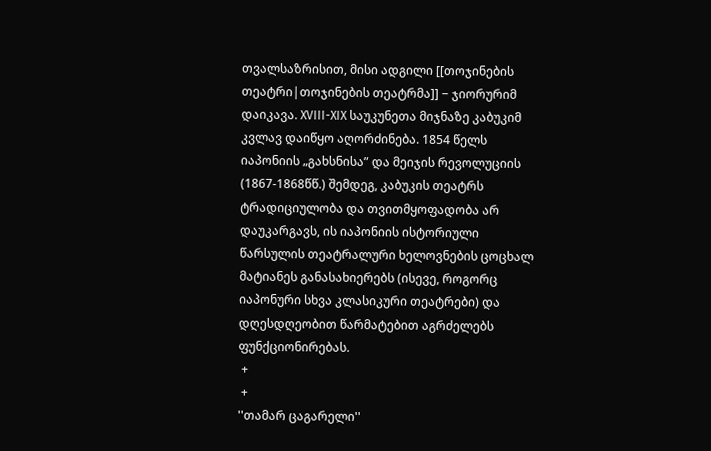თვალსაზრისით, მისი ადგილი [[თოჯინების თეატრი|თოჯინების თეატრმა]] − ჯიორურიმ დაიკავა. XVIII-XIX საუკუნეთა მიჯნაზე კაბუკიმ კვლავ დაიწყო აღორძინება. 1854 წელს იაპონიის „გახსნისა” და მეიჯის რევოლუციის (1867-1868წწ.) შემდეგ, კაბუკის თეატრს ტრადიციულობა და თვითმყოფადობა არ დაუკარგავს, ის იაპონიის ისტორიული წარსულის თეატრალური ხელოვნების ცოცხალ მატიანეს განასახიერებს (ისევე, როგორც იაპონური სხვა კლასიკური თეატრები) და დღესდღეობით წარმატებით აგრძელებს ფუნქციონირებას.
 +
 +
''თამარ ცაგარელი''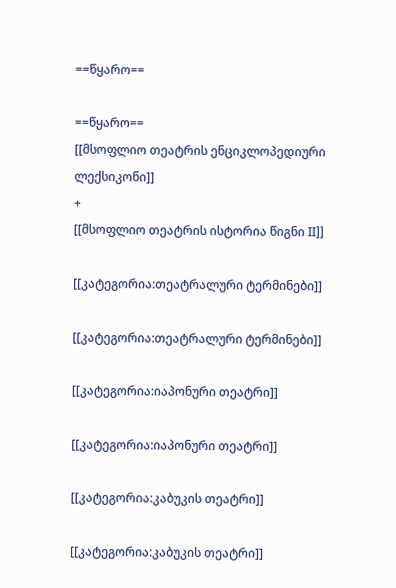==წყარო==

==წყარო==
[[მსოფლიო თეატრის ენციკლოპედიური ლექსიკონი]]
+
[[მსოფლიო თეატრის ისტორია წიგნი II]]

[[კატეგორია:თეატრალური ტერმინები]]

[[კატეგორია:თეატრალური ტერმინები]]

[[კატეგორია:იაპონური თეატრი]]

[[კატეგორია:იაპონური თეატრი]]

[[კატეგორია:კაბუკის თეატრი]]

[[კატეგორია:კაბუკის თეატრი]]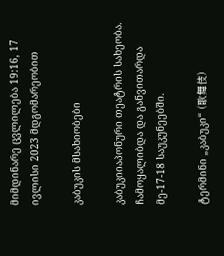მიმდინარე ცვლილება 19:16, 17 ივლისი 2023 მდგომარეობით

კაბუკის მსახიობები

კაბუკიიაპონური თეატრის სახეობა. ჩამოყალიბდა და განვითარდა მე-17-18 საუკუნეებში.

ტერმინი „კაბუკი“ (歌舞伎)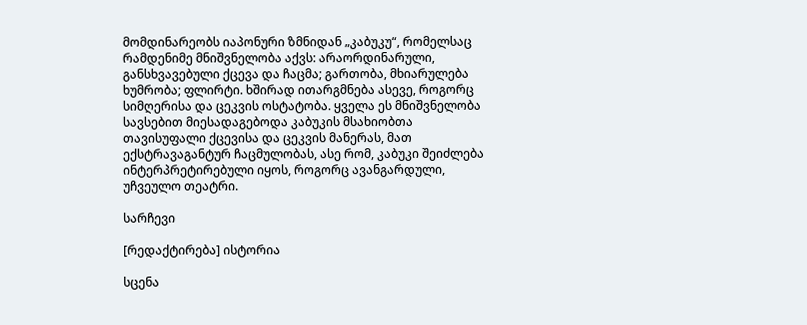მომდინარეობს იაპონური ზმნიდან „კაბუკუ“, რომელსაც რამდენიმე მნიშვნელობა აქვს: არაორდინარული, განსხვავებული ქცევა და ჩაცმა; გართობა, მხიარულება ხუმრობა; ფლირტი. ხშირად ითარგმნება ასევე, როგორც სიმღერისა და ცეკვის ოსტატობა. ყველა ეს მნიშვნელობა სავსებით მიესადაგებოდა კაბუკის მსახიობთა თავისუფალი ქცევისა და ცეკვის მანერას, მათ ექსტრავაგანტურ ჩაცმულობას, ასე რომ, კაბუკი შეიძლება ინტერპრეტირებული იყოს, როგორც ავანგარდული, უჩვეულო თეატრი.

სარჩევი

[რედაქტირება] ისტორია

სცენა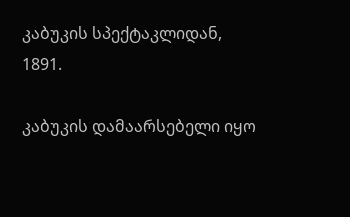კაბუკის სპექტაკლიდან, 1891.

კაბუკის დამაარსებელი იყო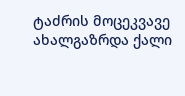ტაძრის მოცეკვავე ახალგაზრდა ქალი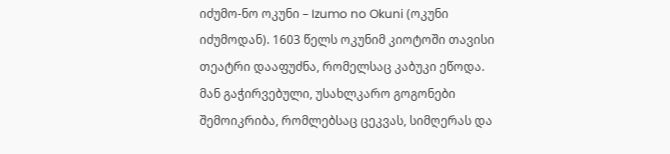იძუმო-ნო ოკუნი – Izumo no Okuni (ოკუნი იძუმოდან). 1603 წელს ოკუნიმ კიოტოში თავისი თეატრი დააფუძნა, რომელსაც კაბუკი ეწოდა. მან გაჭირვებული, უსახლკარო გოგონები შემოიკრიბა, რომლებსაც ცეკვას, სიმღერას და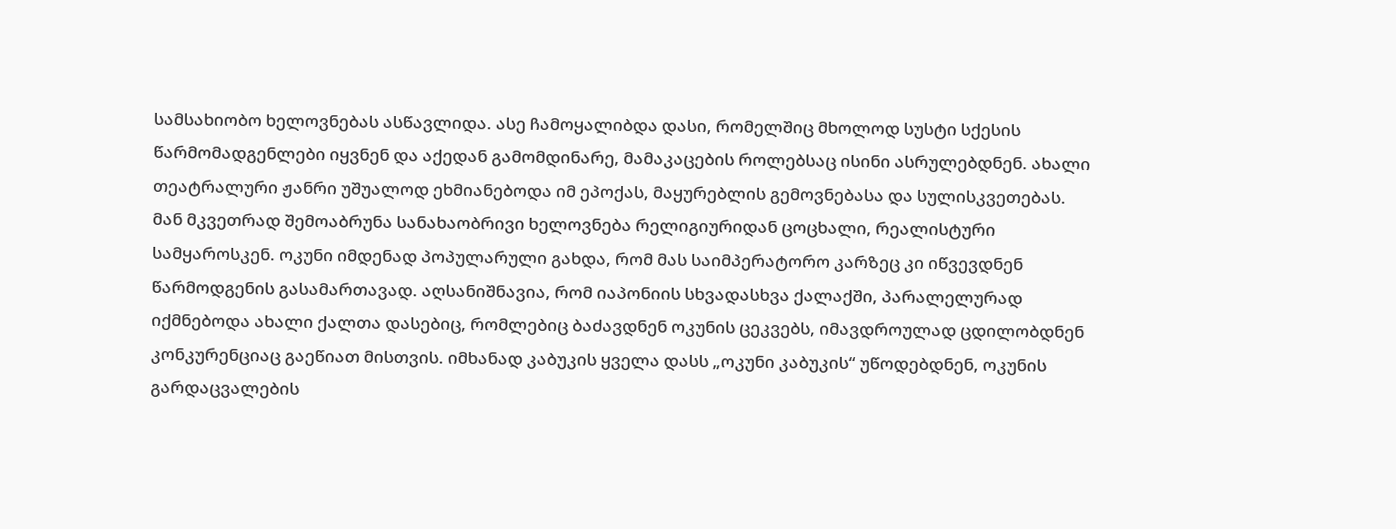სამსახიობო ხელოვნებას ასწავლიდა. ასე ჩამოყალიბდა დასი, რომელშიც მხოლოდ სუსტი სქესის წარმომადგენლები იყვნენ და აქედან გამომდინარე, მამაკაცების როლებსაც ისინი ასრულებდნენ. ახალი თეატრალური ჟანრი უშუალოდ ეხმიანებოდა იმ ეპოქას, მაყურებლის გემოვნებასა და სულისკვეთებას. მან მკვეთრად შემოაბრუნა სანახაობრივი ხელოვნება რელიგიურიდან ცოცხალი, რეალისტური სამყაროსკენ. ოკუნი იმდენად პოპულარული გახდა, რომ მას საიმპერატორო კარზეც კი იწვევდნენ წარმოდგენის გასამართავად. აღსანიშნავია, რომ იაპონიის სხვადასხვა ქალაქში, პარალელურად იქმნებოდა ახალი ქალთა დასებიც, რომლებიც ბაძავდნენ ოკუნის ცეკვებს, იმავდროულად ცდილობდნენ კონკურენციაც გაეწიათ მისთვის. იმხანად კაბუკის ყველა დასს „ოკუნი კაბუკის“ უწოდებდნენ, ოკუნის გარდაცვალების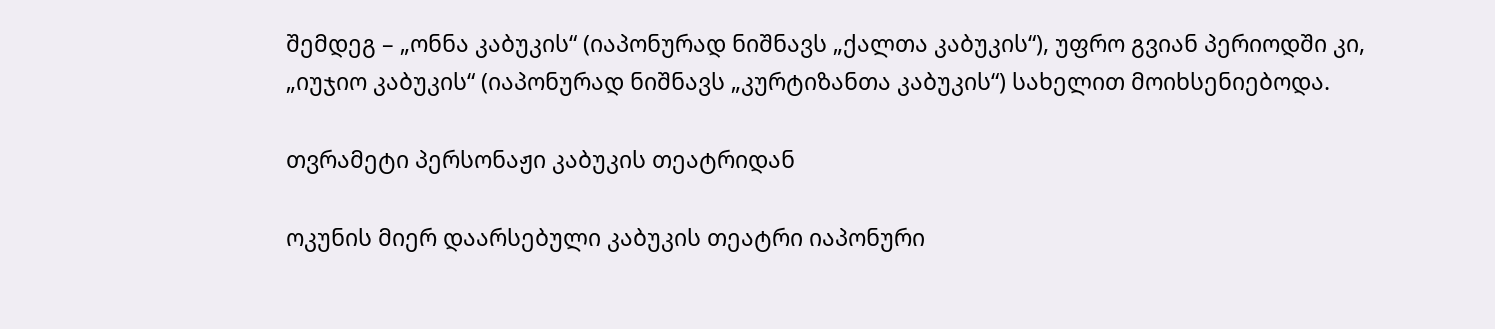შემდეგ – „ონნა კაბუკის“ (იაპონურად ნიშნავს „ქალთა კაბუკის“), უფრო გვიან პერიოდში კი, „იუჯიო კაბუკის“ (იაპონურად ნიშნავს „კურტიზანთა კაბუკის“) სახელით მოიხსენიებოდა.

თვრამეტი პერსონაჟი კაბუკის თეატრიდან

ოკუნის მიერ დაარსებული კაბუკის თეატრი იაპონური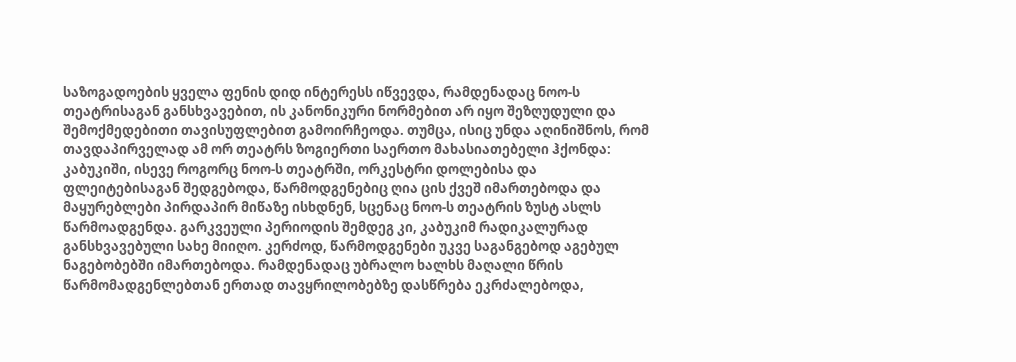საზოგადოების ყველა ფენის დიდ ინტერესს იწვევდა, რამდენადაც ნოო-ს თეატრისაგან განსხვავებით, ის კანონიკური ნორმებით არ იყო შეზღუდული და შემოქმედებითი თავისუფლებით გამოირჩეოდა. თუმცა, ისიც უნდა აღინიშნოს, რომ თავდაპირველად ამ ორ თეატრს ზოგიერთი საერთო მახასიათებელი ჰქონდა: კაბუკიში, ისევე როგორც ნოო-ს თეატრში, ორკესტრი დოლებისა და ფლეიტებისაგან შედგებოდა, წარმოდგენებიც ღია ცის ქვეშ იმართებოდა და მაყურებლები პირდაპირ მიწაზე ისხდნენ, სცენაც ნოო-ს თეატრის ზუსტ ასლს წარმოადგენდა. გარკვეული პერიოდის შემდეგ კი, კაბუკიმ რადიკალურად განსხვავებული სახე მიიღო. კერძოდ, წარმოდგენები უკვე საგანგებოდ აგებულ ნაგებობებში იმართებოდა. რამდენადაც უბრალო ხალხს მაღალი წრის წარმომადგენლებთან ერთად თავყრილობებზე დასწრება ეკრძალებოდა,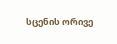სცენის ორივე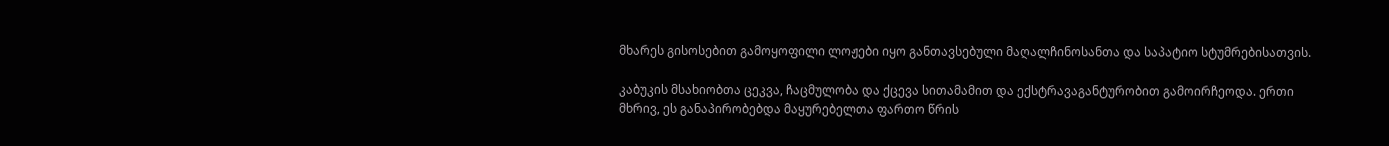მხარეს გისოსებით გამოყოფილი ლოჟები იყო განთავსებული მაღალჩინოსანთა და საპატიო სტუმრებისათვის.

კაბუკის მსახიობთა ცეკვა, ჩაცმულობა და ქცევა სითამამით და ექსტრავაგანტურობით გამოირჩეოდა. ერთი მხრივ, ეს განაპირობებდა მაყურებელთა ფართო წრის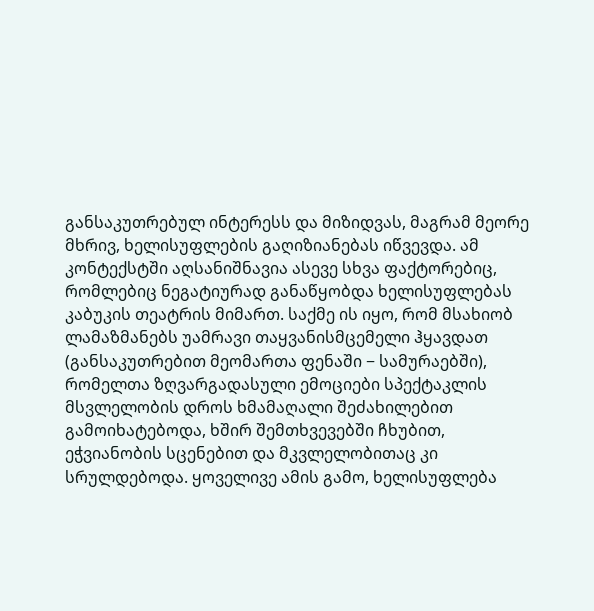განსაკუთრებულ ინტერესს და მიზიდვას, მაგრამ მეორე მხრივ, ხელისუფლების გაღიზიანებას იწვევდა. ამ კონტექსტში აღსანიშნავია ასევე სხვა ფაქტორებიც, რომლებიც ნეგატიურად განაწყობდა ხელისუფლებას კაბუკის თეატრის მიმართ. საქმე ის იყო, რომ მსახიობ ლამაზმანებს უამრავი თაყვანისმცემელი ჰყავდათ (განსაკუთრებით მეომართა ფენაში − სამურაებში), რომელთა ზღვარგადასული ემოციები სპექტაკლის მსვლელობის დროს ხმამაღალი შეძახილებით გამოიხატებოდა, ხშირ შემთხვევებში ჩხუბით, ეჭვიანობის სცენებით და მკვლელობითაც კი სრულდებოდა. ყოველივე ამის გამო, ხელისუფლება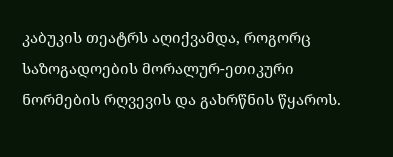კაბუკის თეატრს აღიქვამდა, როგორც საზოგადოების მორალურ-ეთიკური ნორმების რღვევის და გახრწნის წყაროს.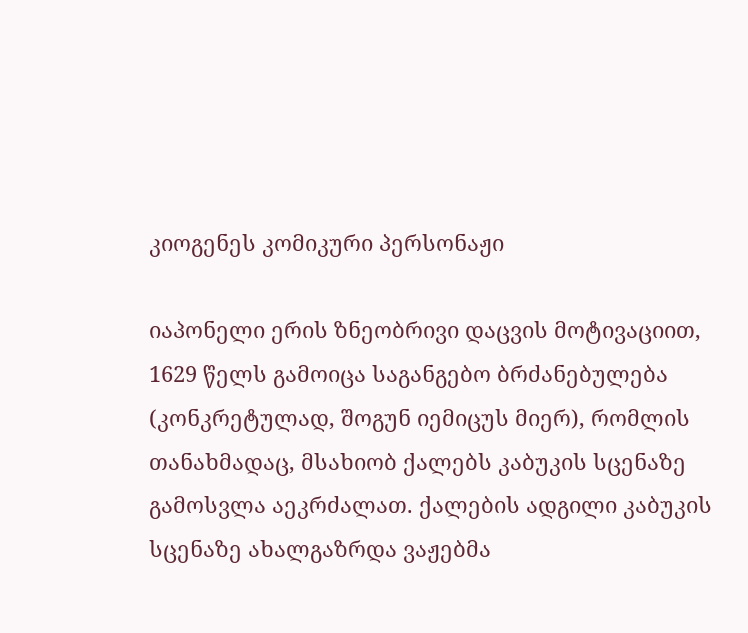კიოგენეს კომიკური პერსონაჟი

იაპონელი ერის ზნეობრივი დაცვის მოტივაციით, 1629 წელს გამოიცა საგანგებო ბრძანებულება (კონკრეტულად, შოგუნ იემიცუს მიერ), რომლის თანახმადაც, მსახიობ ქალებს კაბუკის სცენაზე გამოსვლა აეკრძალათ. ქალების ადგილი კაბუკის სცენაზე ახალგაზრდა ვაჟებმა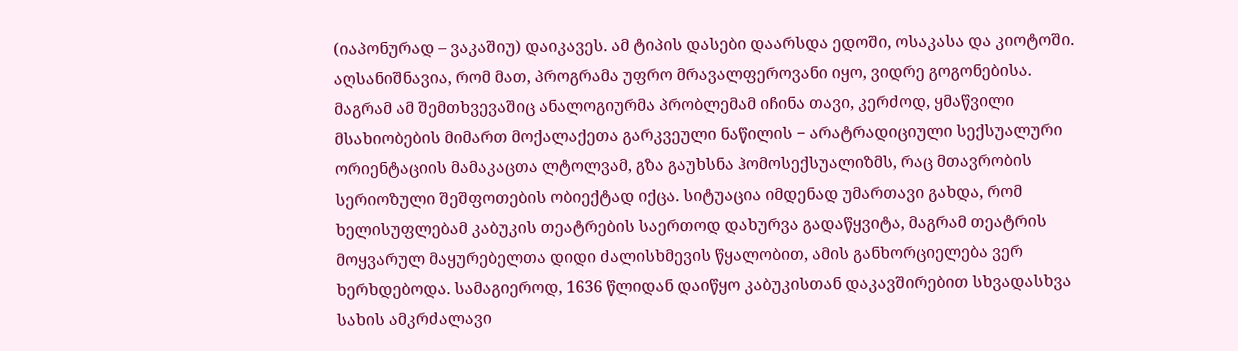(იაპონურად – ვაკაშიუ) დაიკავეს. ამ ტიპის დასები დაარსდა ედოში, ოსაკასა და კიოტოში. აღსანიშნავია, რომ მათ, პროგრამა უფრო მრავალფეროვანი იყო, ვიდრე გოგონებისა. მაგრამ ამ შემთხვევაშიც ანალოგიურმა პრობლემამ იჩინა თავი, კერძოდ, ყმაწვილი მსახიობების მიმართ მოქალაქეთა გარკვეული ნაწილის − არატრადიციული სექსუალური ორიენტაციის მამაკაცთა ლტოლვამ, გზა გაუხსნა ჰომოსექსუალიზმს, რაც მთავრობის სერიოზული შეშფოთების ობიექტად იქცა. სიტუაცია იმდენად უმართავი გახდა, რომ ხელისუფლებამ კაბუკის თეატრების საერთოდ დახურვა გადაწყვიტა, მაგრამ თეატრის მოყვარულ მაყურებელთა დიდი ძალისხმევის წყალობით, ამის განხორციელება ვერ ხერხდებოდა. სამაგიეროდ, 1636 წლიდან დაიწყო კაბუკისთან დაკავშირებით სხვადასხვა სახის ამკრძალავი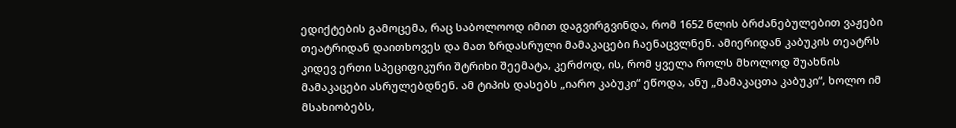ედიქტების გამოცემა, რაც საბოლოოდ იმით დაგვირგვინდა, რომ 1652 წლის ბრძანებულებით ვაჟები თეატრიდან დაითხოვეს და მათ ზრდასრული მამაკაცები ჩაენაცვლნენ. ამიერიდან კაბუკის თეატრს კიდევ ერთი სპეციფიკური შტრიხი შეემატა, კერძოდ, ის, რომ ყველა როლს მხოლოდ შუახნის მამაკაცები ასრულებდნენ. ამ ტიპის დასებს „იარო კაბუკი“ ეწოდა, ანუ „მამაკაცთა კაბუკი“, ხოლო იმ მსახიობებს,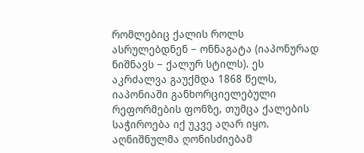რომლებიც ქალის როლს ასრულებდნენ − ონნაგატა (იაპონურად ნიშნავს − ქალურ სტილს). ეს აკრძალვა გაუქმდა 1868 წელს, იაპონიაში განხორციელებული რეფორმების ფონზე, თუმცა ქალების საჭიროება იქ უკვე აღარ იყო. აღნიშნულმა ღონისძიებამ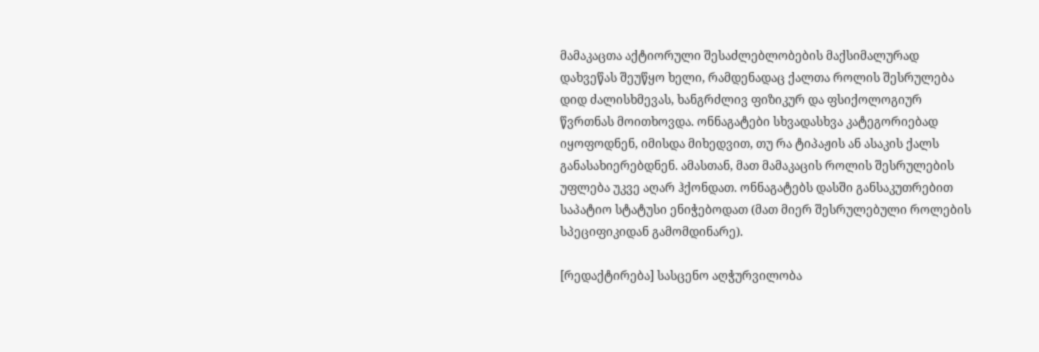მამაკაცთა აქტიორული შესაძლებლობების მაქსიმალურად დახვეწას შეუწყო ხელი, რამდენადაც ქალთა როლის შესრულება დიდ ძალისხმევას, ხანგრძლივ ფიზიკურ და ფსიქოლოგიურ წვრთნას მოითხოვდა. ონნაგატები სხვადასხვა კატეგორიებად იყოფოდნენ, იმისდა მიხედვით, თუ რა ტიპაჟის ან ასაკის ქალს განასახიერებდნენ. ამასთან, მათ მამაკაცის როლის შესრულების უფლება უკვე აღარ ჰქონდათ. ონნაგატებს დასში განსაკუთრებით საპატიო სტატუსი ენიჭებოდათ (მათ მიერ შესრულებული როლების სპეციფიკიდან გამომდინარე).

[რედაქტირება] სასცენო აღჭურვილობა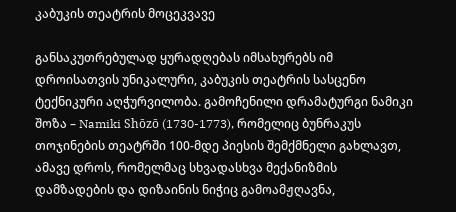კაბუკის თეატრის მოცეკვავე

განსაკუთრებულად ყურადღებას იმსახურებს იმ დროისათვის უნიკალური, კაბუკის თეატრის სასცენო ტექნიკური აღჭურვილობა. გამოჩენილი დრამატურგი ნამიკი შოზა – Namiki Shōzō (1730-1773), რომელიც ბუნრაკუს თოჯინების თეატრში 100-მდე პიესის შემქმნელი გახლავთ, ამავე დროს, რომელმაც სხვადასხვა მექანიზმის დამზადების და დიზაინის ნიჭიც გამოამჟღავნა,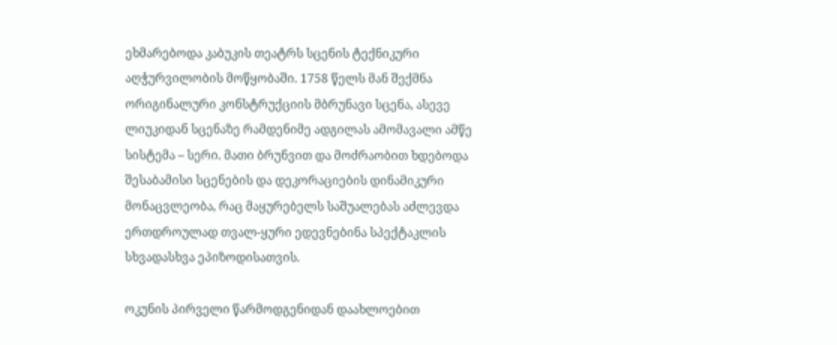ეხმარებოდა კაბუკის თეატრს სცენის ტექნიკური აღჭურვილობის მოწყობაში. 1758 წელს მან შექმნა ორიგინალური კონსტრუქციის მბრუნავი სცენა, ასევე ლიუკიდან სცენაზე რამდენიმე ადგილას ამომავალი ამწე სისტემა – სერი. მათი ბრუნვით და მოძრაობით ხდებოდა შესაბამისი სცენების და დეკორაციების დინამიკური მონაცვლეობა, რაც მაყურებელს საშუალებას აძლევდა ერთდროულად თვალ-ყური ედევნებინა სპექტაკლის სხვადასხვა ეპიზოდისათვის.

ოკუნის პირველი წარმოდგენიდან დაახლოებით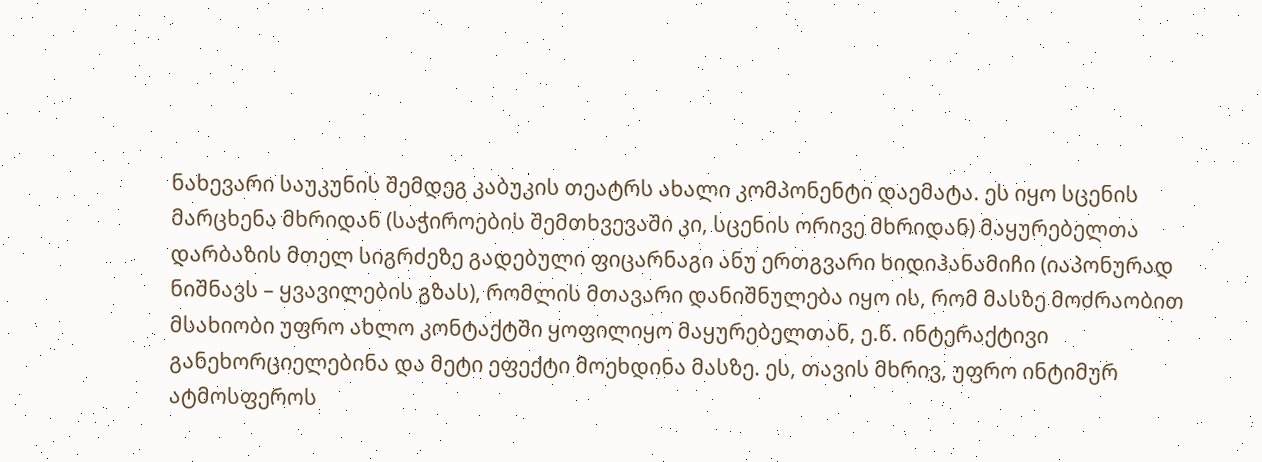ნახევარი საუკუნის შემდეგ კაბუკის თეატრს ახალი კომპონენტი დაემატა. ეს იყო სცენის მარცხენა მხრიდან (საჭიროების შემთხვევაში კი, სცენის ორივე მხრიდან) მაყურებელთა დარბაზის მთელ სიგრძეზე გადებული ფიცარნაგი ანუ ერთგვარი ხიდიჰანამიჩი (იაპონურად ნიშნავს – ყვავილების გზას), რომლის მთავარი დანიშნულება იყო ის, რომ მასზე მოძრაობით მსახიობი უფრო ახლო კონტაქტში ყოფილიყო მაყურებელთან, ე.წ. ინტერაქტივი განეხორციელებინა და მეტი ეფექტი მოეხდინა მასზე. ეს, თავის მხრივ, უფრო ინტიმურ ატმოსფეროს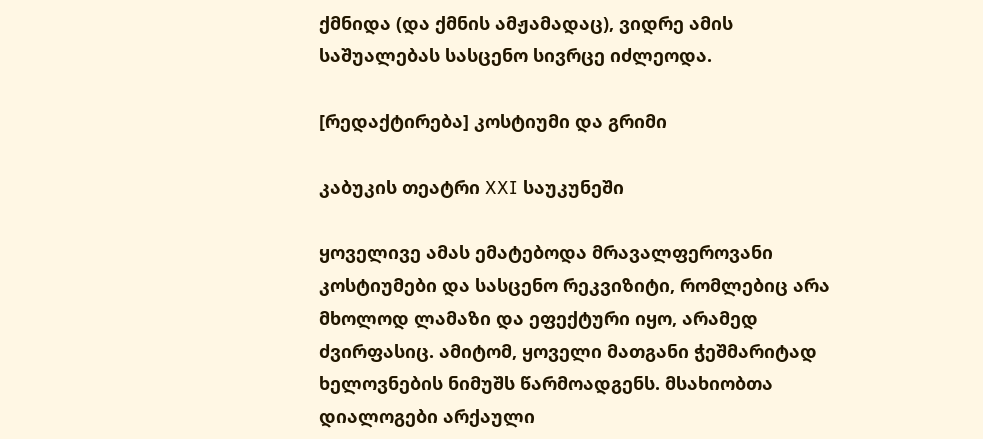ქმნიდა (და ქმნის ამჟამადაც), ვიდრე ამის საშუალებას სასცენო სივრცე იძლეოდა.

[რედაქტირება] კოსტიუმი და გრიმი

კაბუკის თეატრი XXI საუკუნეში

ყოველივე ამას ემატებოდა მრავალფეროვანი კოსტიუმები და სასცენო რეკვიზიტი, რომლებიც არა მხოლოდ ლამაზი და ეფექტური იყო, არამედ ძვირფასიც. ამიტომ, ყოველი მათგანი ჭეშმარიტად ხელოვნების ნიმუშს წარმოადგენს. მსახიობთა დიალოგები არქაული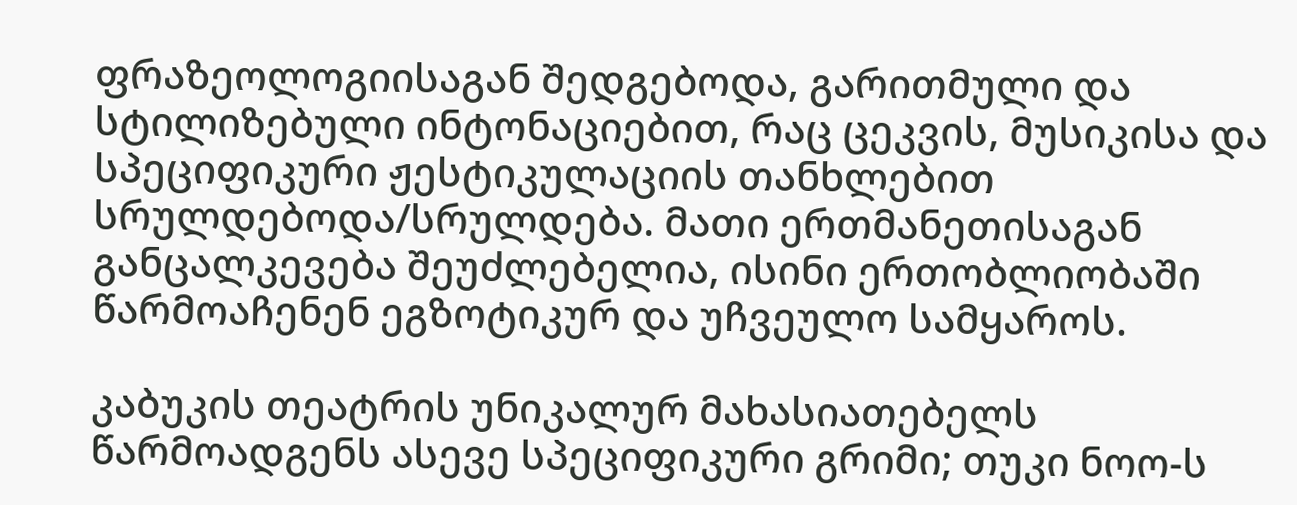ფრაზეოლოგიისაგან შედგებოდა, გარითმული და სტილიზებული ინტონაციებით, რაც ცეკვის, მუსიკისა და სპეციფიკური ჟესტიკულაციის თანხლებით სრულდებოდა/სრულდება. მათი ერთმანეთისაგან განცალკევება შეუძლებელია, ისინი ერთობლიობაში წარმოაჩენენ ეგზოტიკურ და უჩვეულო სამყაროს.

კაბუკის თეატრის უნიკალურ მახასიათებელს წარმოადგენს ასევე სპეციფიკური გრიმი; თუკი ნოო-ს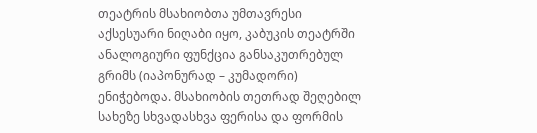თეატრის მსახიობთა უმთავრესი აქსესუარი ნიღაბი იყო, კაბუკის თეატრში ანალოგიური ფუნქცია განსაკუთრებულ გრიმს (იაპონურად – კუმადორი) ენიჭებოდა. მსახიობის თეთრად შეღებილ სახეზე სხვადასხვა ფერისა და ფორმის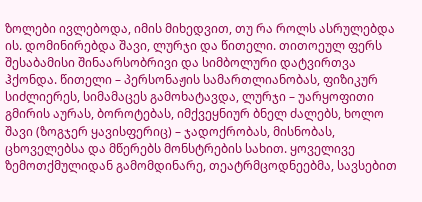ზოლები ივლებოდა, იმის მიხედვით, თუ რა როლს ასრულებდა ის. დომინირებდა შავი, ლურჯი და წითელი. თითოეულ ფერს შესაბამისი შინაარსობრივი და სიმბოლური დატვირთვა ჰქონდა. წითელი – პერსონაჟის სამართლიანობას, ფიზიკურ სიძლიერეს, სიმამაცეს გამოხატავდა, ლურჯი – უარყოფითი გმირის აურას, ბოროტებას, იმქვეყნიურ ბნელ ძალებს, ხოლო შავი (ზოგჯერ ყავისფერიც) – ჯადოქრობას, მისნობას, ცხოველებსა და მწერებს მონსტრების სახით. ყოველივე ზემოთქმულიდან გამომდინარე, თეატრმცოდნეებმა, სავსებით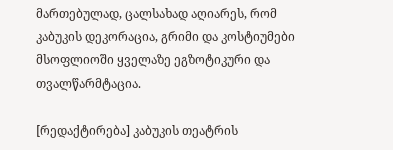მართებულად, ცალსახად აღიარეს, რომ კაბუკის დეკორაცია, გრიმი და კოსტიუმები მსოფლიოში ყველაზე ეგზოტიკური და თვალწარმტაცია.

[რედაქტირება] კაბუკის თეატრის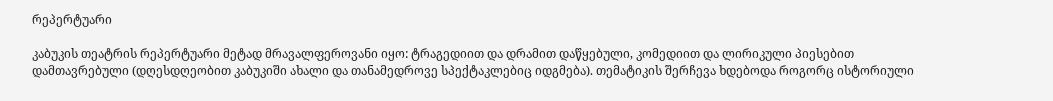რეპერტუარი

კაბუკის თეატრის რეპერტუარი მეტად მრავალფეროვანი იყო: ტრაგედიით და დრამით დაწყებული, კომედიით და ლირიკული პიესებით დამთავრებული (დღესდღეობით კაბუკიში ახალი და თანამედროვე სპექტაკლებიც იდგმება). თემატიკის შერჩევა ხდებოდა როგორც ისტორიული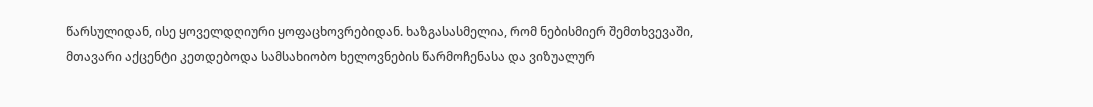წარსულიდან, ისე ყოველდღიური ყოფაცხოვრებიდან. ხაზგასასმელია, რომ ნებისმიერ შემთხვევაში, მთავარი აქცენტი კეთდებოდა სამსახიობო ხელოვნების წარმოჩენასა და ვიზუალურ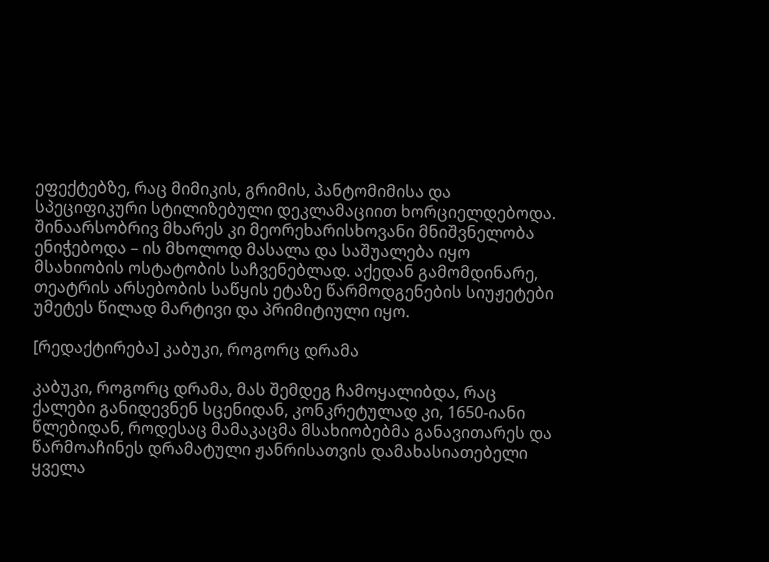ეფექტებზე, რაც მიმიკის, გრიმის, პანტომიმისა და სპეციფიკური სტილიზებული დეკლამაციით ხორციელდებოდა. შინაარსობრივ მხარეს კი მეორეხარისხოვანი მნიშვნელობა ენიჭებოდა – ის მხოლოდ მასალა და საშუალება იყო მსახიობის ოსტატობის საჩვენებლად. აქედან გამომდინარე, თეატრის არსებობის საწყის ეტაზე წარმოდგენების სიუჟეტები უმეტეს წილად მარტივი და პრიმიტიული იყო.

[რედაქტირება] კაბუკი, როგორც დრამა

კაბუკი, როგორც დრამა, მას შემდეგ ჩამოყალიბდა, რაც ქალები განიდევნენ სცენიდან, კონკრეტულად კი, 1650-იანი წლებიდან, როდესაც მამაკაცმა მსახიობებმა განავითარეს და წარმოაჩინეს დრამატული ჟანრისათვის დამახასიათებელი ყველა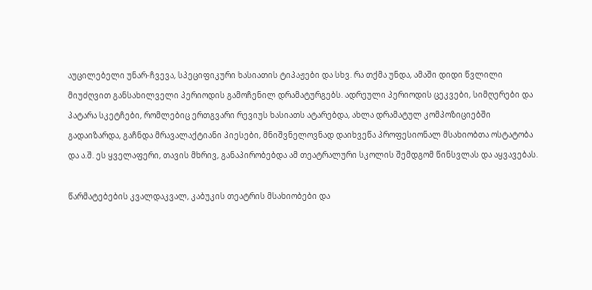აუცილებელი უნარ-ჩვევა, სპეციფიკური ხასიათის ტიპაჟები და სხვ. რა თქმა უნდა, ამაში დიდი წვლილი მიუძღვით განსახილველი პერიოდის გამოჩენილ დრამატურგებს. ადრეული პერიოდის ცეკვები, სიმღერები და პატარა სკეტჩები, რომლებიც ერთგვარი რევიუს ხასიათს ატარებდა, ახლა დრამატულ კომპოზიციებში გადაიზარდა, გაჩნდა მრავალაქტიანი პიესები, მნიშვნელოვნად დაიხვეწა პროფესიონალ მსახიობთა ოსტატობა და ა.შ. ეს ყველაფერი, თავის მხრივ, განაპირობებდა ამ თეატრალური სკოლის შემდგომ წინსვლას და აყვავებას.

წარმატებების კვალდაკვალ, კაბუკის თეატრის მსახიობები და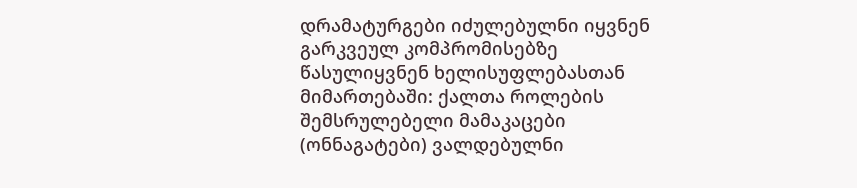დრამატურგები იძულებულნი იყვნენ გარკვეულ კომპრომისებზე წასულიყვნენ ხელისუფლებასთან მიმართებაში: ქალთა როლების შემსრულებელი მამაკაცები (ონნაგატები) ვალდებულნი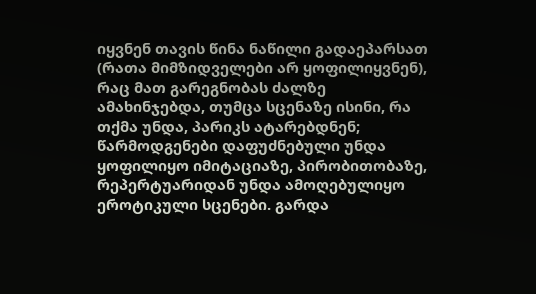იყვნენ თავის წინა ნაწილი გადაეპარსათ (რათა მიმზიდველები არ ყოფილიყვნენ), რაც მათ გარეგნობას ძალზე ამახინჯებდა, თუმცა სცენაზე ისინი, რა თქმა უნდა, პარიკს ატარებდნენ; წარმოდგენები დაფუძნებული უნდა ყოფილიყო იმიტაციაზე, პირობითობაზე, რეპერტუარიდან უნდა ამოღებულიყო ეროტიკული სცენები. გარდა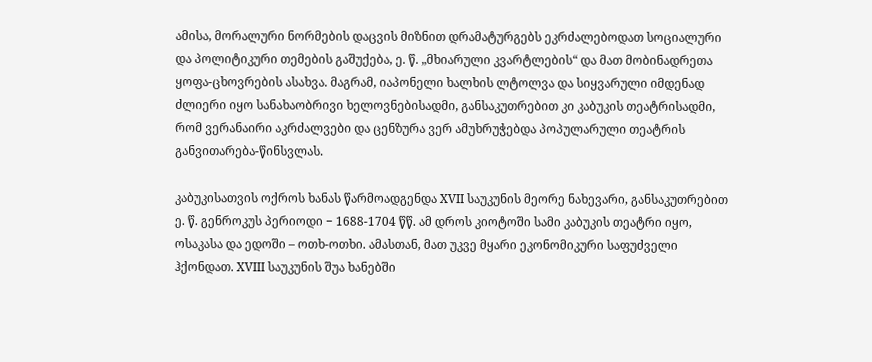ამისა, მორალური ნორმების დაცვის მიზნით დრამატურგებს ეკრძალებოდათ სოციალური და პოლიტიკური თემების გაშუქება, ე. წ. „მხიარული კვარტლების“ და მათ მობინადრეთა ყოფა-ცხოვრების ასახვა. მაგრამ, იაპონელი ხალხის ლტოლვა და სიყვარული იმდენად ძლიერი იყო სანახაობრივი ხელოვნებისადმი, განსაკუთრებით კი კაბუკის თეატრისადმი, რომ ვერანაირი აკრძალვები და ცენზურა ვერ ამუხრუჭებდა პოპულარული თეატრის განვითარება-წინსვლას.

კაბუკისათვის ოქროს ხანას წარმოადგენდა XVII საუკუნის მეორე ნახევარი, განსაკუთრებით ე. წ. გენროკუს პერიოდი − 1688-1704 წწ. ამ დროს კიოტოში სამი კაბუკის თეატრი იყო, ოსაკასა და ედოში – ოთხ-ოთხი. ამასთან, მათ უკვე მყარი ეკონომიკური საფუძველი ჰქონდათ. XVIII საუკუნის შუა ხანებში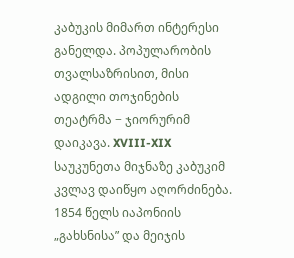კაბუკის მიმართ ინტერესი განელდა. პოპულარობის თვალსაზრისით, მისი ადგილი თოჯინების თეატრმა − ჯიორურიმ დაიკავა. XVIII-XIX საუკუნეთა მიჯნაზე კაბუკიმ კვლავ დაიწყო აღორძინება. 1854 წელს იაპონიის „გახსნისა” და მეიჯის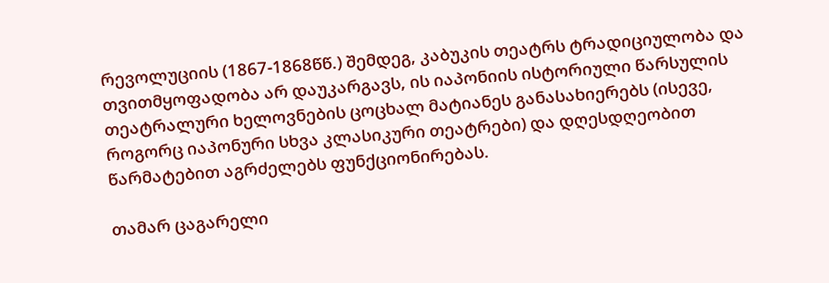რევოლუციის (1867-1868წწ.) შემდეგ, კაბუკის თეატრს ტრადიციულობა და თვითმყოფადობა არ დაუკარგავს, ის იაპონიის ისტორიული წარსულის თეატრალური ხელოვნების ცოცხალ მატიანეს განასახიერებს (ისევე, როგორც იაპონური სხვა კლასიკური თეატრები) და დღესდღეობით წარმატებით აგრძელებს ფუნქციონირებას.

თამარ ცაგარელი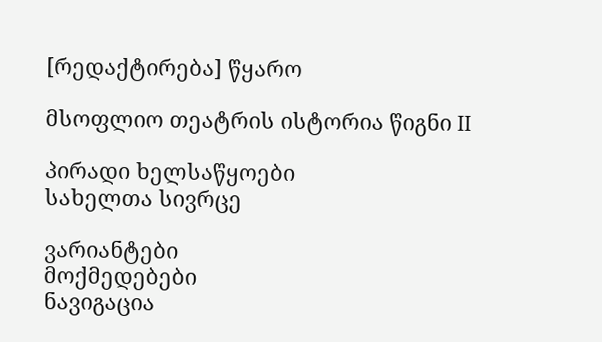[რედაქტირება] წყარო

მსოფლიო თეატრის ისტორია წიგნი II

პირადი ხელსაწყოები
სახელთა სივრცე

ვარიანტები
მოქმედებები
ნავიგაცია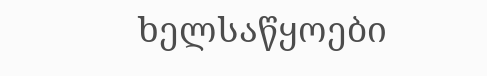ხელსაწყოები